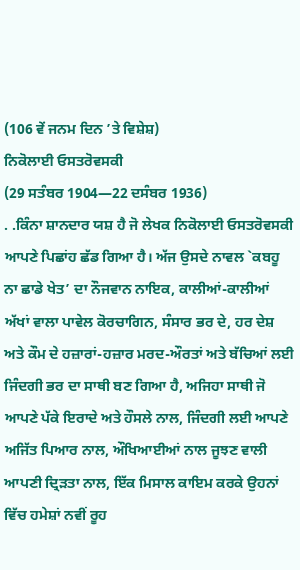(106 ਵੇਂ ਜਨਮ ਦਿਨ ’ਤੇ ਵਿਸ਼ੇਸ਼)
ਨਿਕੋਲਾਈ ਓਸਤਰੋਵਸਕੀ
(29 ਸਤੰਬਰ 1904—22 ਦਸੰਬਰ 1936)
. .ਕਿੰਨਾ ਸ਼ਾਨਦਾਰ ਯਸ਼ ਹੈ ਜੋ ਲੇਖਕ ਨਿਕੋਲਾਈ ਓਸਤਰੋਵਸਕੀ ਆਪਣੇ ਪਿਛਾਂਹ ਛੱਡ ਗਿਆ ਹੈ। ਅੱਜ ਉਸਦੇ ਨਾਵਲ `ਕਬਹੂ ਨਾ ਛਾਡੇ ਖੇਤ’ ਦਾ ਨੌਜਵਾਨ ਨਾਇਕ, ਕਾਲੀਆਂ-ਕਾਲੀਆਂ ਅੱਖਾਂ ਵਾਲਾ ਪਾਵੇਲ ਕੋਰਚਾਗਿਨ, ਸੰਸਾਰ ਭਰ ਦੇ, ਹਰ ਦੇਸ਼ ਅਤੇ ਕੌਮ ਦੇ ਹਜ਼ਾਰਾਂ-ਹਜ਼ਾਰ ਮਰਦ-ਔਰਤਾਂ ਅਤੇ ਬੱਚਿਆਂ ਲਈ ਜਿੰਦਗੀ ਭਰ ਦਾ ਸਾਥੀ ਬਣ ਗਿਆ ਹੈ, ਅਜਿਹਾ ਸਾਥੀ ਜੋ ਆਪਣੇ ਪੱਕੇ ਇਰਾਦੇ ਅਤੇ ਹੌਸਲੇ ਨਾਲ, ਜਿੰਦਗੀ ਲਈ ਆਪਣੇ ਅਜਿੱਤ ਪਿਆਰ ਨਾਲ, ਔਖਿਆਈਆਂ ਨਾਲ ਜੂਝਣ ਵਾਲੀ ਆਪਣੀ ਦ੍ਰਿੜਤਾ ਨਾਲ, ਇੱਕ ਮਿਸਾਲ ਕਾਇਮ ਕਰਕੇ ਉਹਨਾਂ ਵਿੱਚ ਹਮੇਸ਼ਾਂ ਨਵੀਂ ਰੂਹ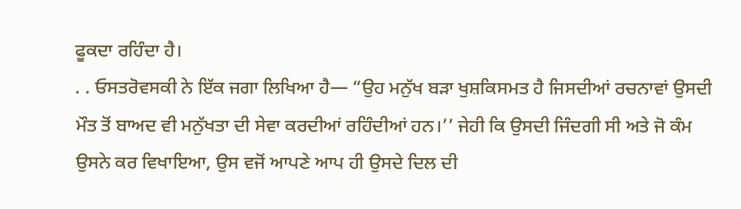ਫੂਕਦਾ ਰਹਿੰਦਾ ਹੈ।
. . ਓਸਤਰੋਵਸਕੀ ਨੇ ਇੱਕ ਜਗਾ ਲਿਖਿਆ ਹੈ— “ਉਹ ਮਨੁੱਖ ਬੜਾ ਖੁਸ਼ਕਿਸਮਤ ਹੈ ਜਿਸਦੀਆਂ ਰਚਨਾਵਾਂ ਉਸਦੀ ਮੌਤ ਤੋਂ ਬਾਅਦ ਵੀ ਮਨੁੱਖਤਾ ਦੀ ਸੇਵਾ ਕਰਦੀਆਂ ਰਹਿੰਦੀਆਂ ਹਨ।’’ ਜੇਹੀ ਕਿ ਉਸਦੀ ਜਿੰਦਗੀ ਸੀ ਅਤੇ ਜੋ ਕੰਮ ਉਸਨੇ ਕਰ ਵਿਖਾਇਆ, ਉਸ ਵਜੋਂ ਆਪਣੇ ਆਪ ਹੀ ਉਸਦੇ ਦਿਲ ਦੀ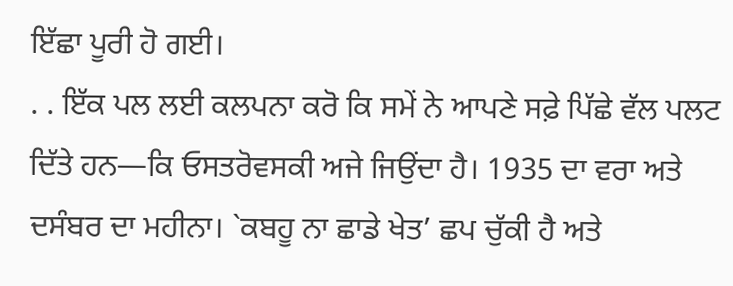ਇੱਛਾ ਪੂਰੀ ਹੋ ਗਈ।
. . ਇੱਕ ਪਲ ਲਈ ਕਲਪਨਾ ਕਰੋ ਕਿ ਸਮੇਂ ਨੇ ਆਪਣੇ ਸਫ਼ੇ ਪਿੱਛੇ ਵੱਲ ਪਲਟ ਦਿੱਤੇ ਹਨ—ਕਿ ਓਸਤਰੋਵਸਕੀ ਅਜੇ ਜਿਉਂਦਾ ਹੈ। 1935 ਦਾ ਵਰਾ ਅਤੇ ਦਸੰਬਰ ਦਾ ਮਹੀਨਾ। `ਕਬਹੂ ਨਾ ਛਾਡੇ ਖੇਤ’ ਛਪ ਚੁੱਕੀ ਹੈ ਅਤੇ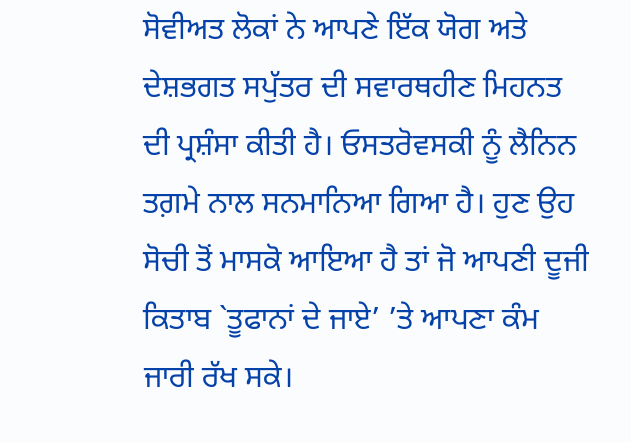ਸੋਵੀਅਤ ਲੋਕਾਂ ਨੇ ਆਪਣੇ ਇੱਕ ਯੋਗ ਅਤੇ ਦੇਸ਼ਭਗਤ ਸਪੁੱਤਰ ਦੀ ਸਵਾਰਥਹੀਣ ਮਿਹਨਤ ਦੀ ਪ੍ਰਸ਼ੰਸਾ ਕੀਤੀ ਹੈ। ਓਸਤਰੋਵਸਕੀ ਨੂੰ ਲੈਨਿਨ ਤਗ਼ਮੇ ਨਾਲ ਸਨਮਾਨਿਆ ਗਿਆ ਹੈ। ਹੁਣ ਉਹ ਸੋਚੀ ਤੋਂ ਮਾਸਕੋ ਆਇਆ ਹੈ ਤਾਂ ਜੋ ਆਪਣੀ ਦੂਜੀ ਕਿਤਾਬ `ਤੂਫਾਨਾਂ ਦੇ ਜਾਏ’ ’ਤੇ ਆਪਣਾ ਕੰਮ ਜਾਰੀ ਰੱਖ ਸਕੇ।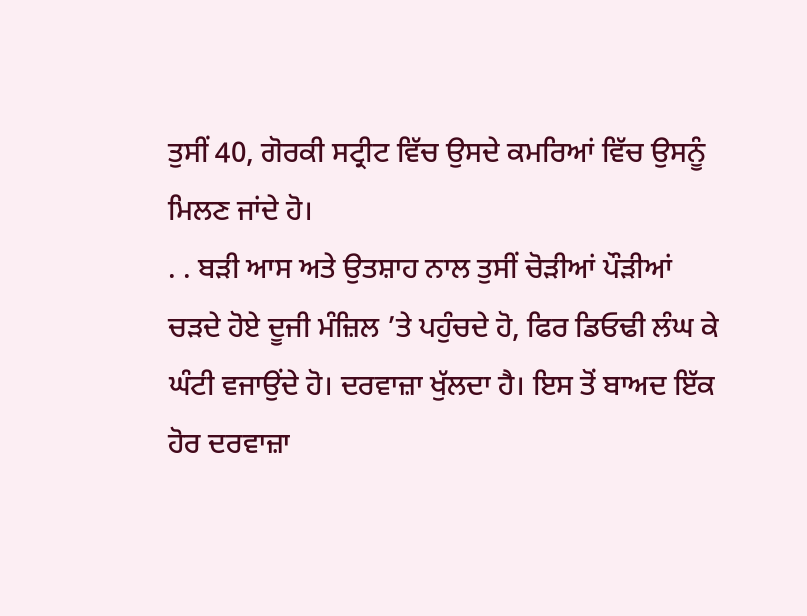ਤੁਸੀਂ 40, ਗੋਰਕੀ ਸਟ੍ਰੀਟ ਵਿੱਚ ਉਸਦੇ ਕਮਰਿਆਂ ਵਿੱਚ ਉਸਨੂੰ ਮਿਲਣ ਜਾਂਦੇ ਹੋ।
. . ਬੜੀ ਆਸ ਅਤੇ ਉਤਸ਼ਾਹ ਨਾਲ ਤੁਸੀਂ ਚੋੜੀਆਂ ਪੌੜੀਆਂ ਚੜਦੇ ਹੋਏ ਦੂਜੀ ਮੰਜ਼ਿਲ ’ਤੇ ਪਹੁੰਚਦੇ ਹੋ, ਫਿਰ ਡਿਓਢੀ ਲੰਘ ਕੇ ਘੰਟੀ ਵਜਾਉਂਦੇ ਹੋ। ਦਰਵਾਜ਼ਾ ਖੁੱਲਦਾ ਹੈ। ਇਸ ਤੋਂ ਬਾਅਦ ਇੱਕ ਹੋਰ ਦਰਵਾਜ਼ਾ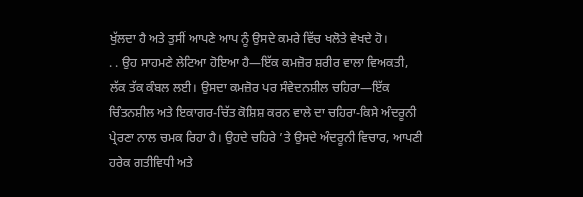ਖੁੱਲਦਾ ਹੈ ਅਤੇ ਤੁਸੀਂ ਆਪਣੇ ਆਪ ਨੂੰ ਉਸਦੇ ਕਮਰੇ ਵਿੱਚ ਖਲੋਤੇ ਵੇਖਦੇ ਹੋ।
. . ਉਹ ਸਾਹਮਣੇ ਲੇਟਿਆ ਹੋਇਆ ਹੈ—ਇੱਕ ਕਮਜ਼ੋਰ ਸ਼ਰੀਰ ਵਾਲਾ ਵਿਅਕਤੀ, ਲੱਕ ਤੱਕ ਕੰਬਲ ਲਈ। ਉਸਦਾ ਕਮਜ਼ੋਰ ਪਰ ਸੰਵੇਦਨਸ਼ੀਲ ਚਹਿਰਾ—ਇੱਕ ਚਿੰਤਨਸ਼ੀਲ ਅਤੇ ਇਕਾਗਰ-ਚਿੱਤ ਕੋਸ਼ਿਸ਼ ਕਰਨ ਵਾਲੇ ਦਾ ਚਹਿਰਾ-ਕਿਸੇ ਅੰਦਰੂਨੀ ਪ੍ਰੇਰਣਾ ਨਾਲ ਚਮਕ ਰਿਹਾ ਹੈ। ਉਹਦੇ ਚਹਿਰੇ ’ਤੇ ਉਸਦੇ ਅੰਦਰੂਨੀ ਵਿਚਾਰ, ਆਪਣੀ ਹਰੇਕ ਗਤੀਵਿਧੀ ਅਤੇ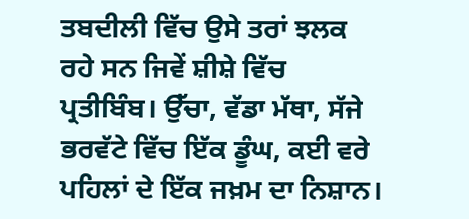ਤਬਦੀਲੀ ਵਿੱਚ ਉਸੇ ਤਰਾਂ ਝਲਕ ਰਹੇ ਸਨ ਜਿਵੇਂ ਸ਼ੀਸ਼ੇ ਵਿੱਚ ਪ੍ਰਤੀਬਿੰਬ। ਉੱਚਾ, ਵੱਡਾ ਮੱਥਾ, ਸੱਜੇ ਭਰਵੱਟੇ ਵਿੱਚ ਇੱਕ ਡੂੰਘ, ਕਈ ਵਰੇ ਪਹਿਲਾਂ ਦੇ ਇੱਕ ਜਖ਼ਮ ਦਾ ਨਿਸ਼ਾਨ।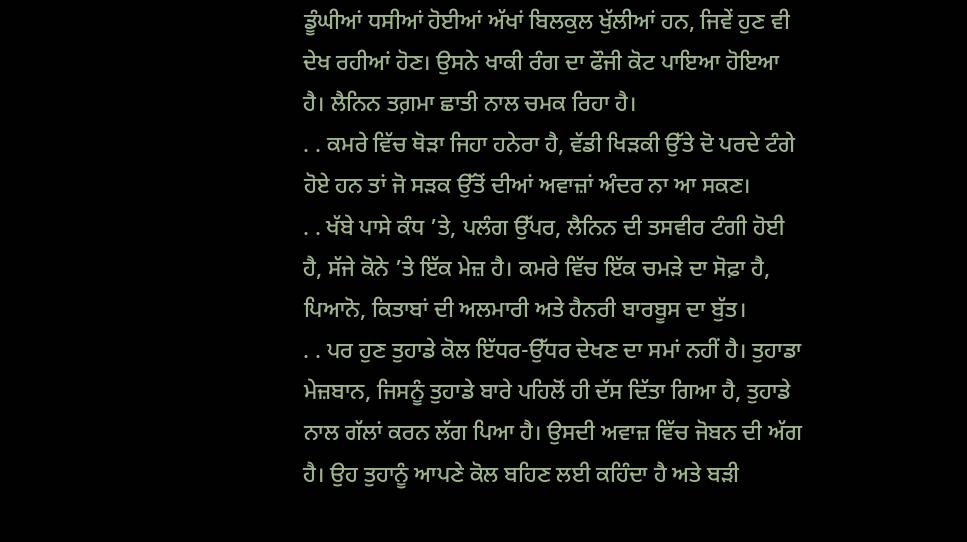ਡੂੰਘੀਆਂ ਧਸੀਆਂ ਹੋਈਆਂ ਅੱਖਾਂ ਬਿਲਕੁਲ ਖੁੱਲੀਆਂ ਹਨ, ਜਿਵੇਂ ਹੁਣ ਵੀ ਦੇਖ ਰਹੀਆਂ ਹੋਣ। ਉਸਨੇ ਖਾਕੀ ਰੰਗ ਦਾ ਫੌਜੀ ਕੋਟ ਪਾਇਆ ਹੋਇਆ ਹੈ। ਲੈਨਿਨ ਤਗ਼ਮਾ ਛਾਤੀ ਨਾਲ ਚਮਕ ਰਿਹਾ ਹੈ।
. . ਕਮਰੇ ਵਿੱਚ ਥੋੜਾ ਜਿਹਾ ਹਨੇਰਾ ਹੈ, ਵੱਡੀ ਖਿੜਕੀ ਉੱਤੇ ਦੋ ਪਰਦੇ ਟੰਗੇ ਹੋਏ ਹਨ ਤਾਂ ਜੋ ਸੜਕ ਉੱਤੋਂ ਦੀਆਂ ਅਵਾਜ਼ਾਂ ਅੰਦਰ ਨਾ ਆ ਸਕਣ।
. . ਖੱਬੇ ਪਾਸੇ ਕੰਧ ’ਤੇ, ਪਲੰਗ ਉੱਪਰ, ਲੈਨਿਨ ਦੀ ਤਸਵੀਰ ਟੰਗੀ ਹੋਈ ਹੈ, ਸੱਜੇ ਕੋਨੇ ’ਤੇ ਇੱਕ ਮੇਜ਼ ਹੈ। ਕਮਰੇ ਵਿੱਚ ਇੱਕ ਚਮੜੇ ਦਾ ਸੋਫ਼ਾ ਹੈ, ਪਿਆਨੋ, ਕਿਤਾਬਾਂ ਦੀ ਅਲਮਾਰੀ ਅਤੇ ਹੈਨਰੀ ਬਾਰਬੂਸ ਦਾ ਬੁੱਤ।
. . ਪਰ ਹੁਣ ਤੁਹਾਡੇ ਕੋਲ ਇੱਧਰ-ਉੱਧਰ ਦੇਖਣ ਦਾ ਸਮਾਂ ਨਹੀਂ ਹੈ। ਤੁਹਾਡਾ ਮੇਜ਼ਬਾਨ, ਜਿਸਨੂੰ ਤੁਹਾਡੇ ਬਾਰੇ ਪਹਿਲੋਂ ਹੀ ਦੱਸ ਦਿੱਤਾ ਗਿਆ ਹੈ, ਤੁਹਾਡੇ ਨਾਲ ਗੱਲਾਂ ਕਰਨ ਲੱਗ ਪਿਆ ਹੈ। ਉਸਦੀ ਅਵਾਜ਼ ਵਿੱਚ ਜੋਬਨ ਦੀ ਅੱਗ ਹੈ। ਉਹ ਤੁਹਾਨੂੰ ਆਪਣੇ ਕੋਲ ਬਹਿਣ ਲਈ ਕਹਿੰਦਾ ਹੈ ਅਤੇ ਬੜੀ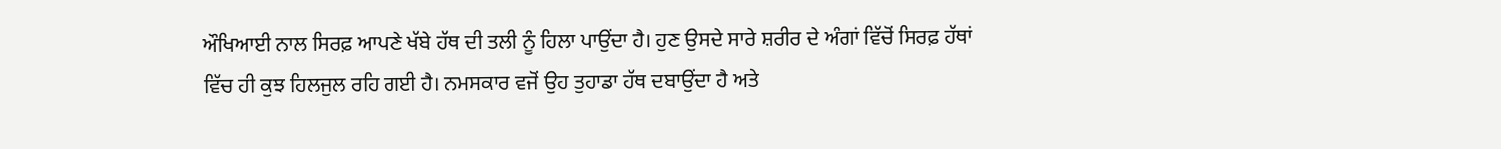ਔਖਿਆਈ ਨਾਲ ਸਿਰਫ਼ ਆਪਣੇ ਖੱਬੇ ਹੱਥ ਦੀ ਤਲੀ ਨੂੰ ਹਿਲਾ ਪਾਉਂਦਾ ਹੈ। ਹੁਣ ਉਸਦੇ ਸਾਰੇ ਸ਼ਰੀਰ ਦੇ ਅੰਗਾਂ ਵਿੱਚੋਂ ਸਿਰਫ਼ ਹੱਥਾਂ ਵਿੱਚ ਹੀ ਕੁਝ ਹਿਲਜੁਲ ਰਹਿ ਗਈ ਹੈ। ਨਮਸਕਾਰ ਵਜੋਂ ਉਹ ਤੁਹਾਡਾ ਹੱਥ ਦਬਾਉਂਦਾ ਹੈ ਅਤੇ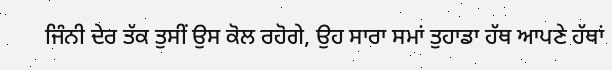ਜਿੰਨੀ ਦੇਰ ਤੱਕ ਤੁਸੀਂ ਉਸ ਕੋਲ ਰਹੋਗੇ, ਉਹ ਸਾਰਾ ਸਮਾਂ ਤੁਹਾਡਾ ਹੱਥ ਆਪਣੇ ਹੱਥਾਂ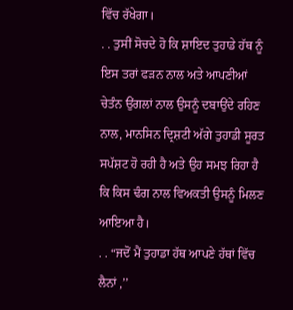ਵਿੱਚ ਰੱਖੇਗਾ।
. . ਤੁਸੀਂ ਸੋਚਦੇ ਹੋ ਕਿ ਸ਼ਾਇਦ ਤੁਹਾਡੇ ਹੱਥ ਨੂੰ ਇਸ ਤਰਾਂ ਫੜਨ ਨਾਲ ਅਤੇ ਆਪਣੀਆਂ ਚੇਤੰਨ ਉਂਗਲਾਂ ਨਾਲ ਉਸਨੂੰ ਦਬਾਉਂਦੇ ਰਹਿਣ ਨਾਲ, ਮਾਨਸਿਨ ਦ੍ਰਿਸ਼ਟੀ ਅੱਗੇ ਤੁਹਾਡੀ ਸੂਰਤ ਸਪੱਸ਼ਟ ਹੋ ਰਹੀ ਹੈ ਅਤੇ ਉਹ ਸਮਝ ਰਿਹਾ ਹੈ ਕਿ ਕਿਸ ਢੰਗ ਨਾਲ ਵਿਅਕਤੀ ਉਸਨੂੰ ਮਿਲਣ ਆਇਆ ਹੈ।
. . “ਜਦੋਂ ਮੈਂ ਤੁਹਾਡਾ ਹੱਥ ਆਪਣੇ ਹੱਥਾਂ ਵਿੱਚ ਲੈਨਾਂ ,’’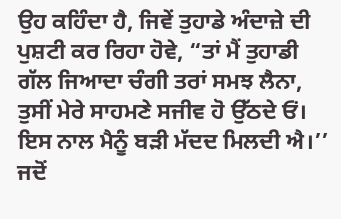ਉਹ ਕਹਿੰਦਾ ਹੈ, ਜਿਵੇਂ ਤੁਹਾਡੇ ਅੰਦਾਜ਼ੇ ਦੀ ਪੁਸ਼ਟੀ ਕਰ ਰਿਹਾ ਹੋਵੇ, “ਤਾਂ ਮੈਂ ਤੁਹਾਡੀ ਗੱਲ ਜਿਆਦਾ ਚੰਗੀ ਤਰਾਂ ਸਮਝ ਲੈਨਾ, ਤੁਸੀਂ ਮੇਰੇ ਸਾਹਮਣੇ ਸਜੀਵ ਹੋ ਉੱਠਦੇ ਓਂ। ਇਸ ਨਾਲ ਮੈਨੂੰ ਬੜੀ ਮੱਦਦ ਮਿਲਦੀ ਐ।’’
ਜਦੋਂ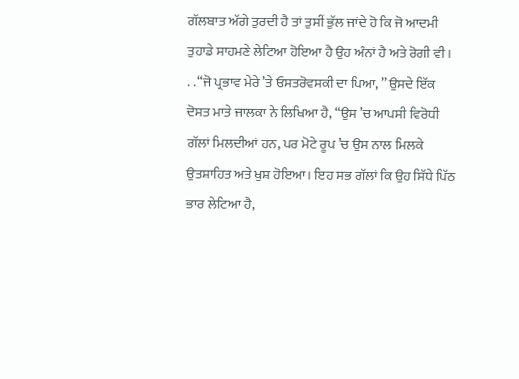ਗੱਲਬਾਤ ਅੱਗੇ ਤੁਰਦੀ ਹੈ ਤਾਂ ਤੁਸੀਂ ਭੁੱਲ ਜਾਂਦੇ ਹੋ ਕਿ ਜੋ ਆਦਮੀ ਤੁਹਾਡੇ ਸਾਹਮਣੇ ਲੇਟਿਆ ਹੋਇਆ ਹੈ ਉਹ ਅੰਨਾਂ ਹੈ ਅਤੇ ਰੋਗੀ ਵੀ।
. . “ਜੋ ਪ੍ਰਭਾਵ ਮੇਰੇ ’ਤੇ ਓਸਤਰੋਵਸਕੀ ਦਾ ਪਿਆ, ’’ ਉਸਦੇ ਇੱਕ ਦੋਸਤ ਮਾਤੇ ਜਾਲਕਾ ਨੇ ਲਿਖਿਆ ਹੈ, “ਉਸ ’ਚ ਆਪਸੀ ਵਿਰੋਧੀ ਗੱਲਾਂ ਮਿਲਦੀਆਂ ਹਨ, ਪਰ ਮੋਟੇ ਰੂਪ ’ਚ ਉਸ ਨਾਲ ਮਿਲਕੇ ਉਤਸ਼ਾਹਿਤ ਅਤੇ ਖੁਸ਼ ਹੋਇਆ। ਇਹ ਸਭ ਗੱਲਾਂ ਕਿ ਉਹ ਸਿੱਧੇ ਪਿੱਠ ਭਾਰ ਲੇਟਿਆ ਹੈ,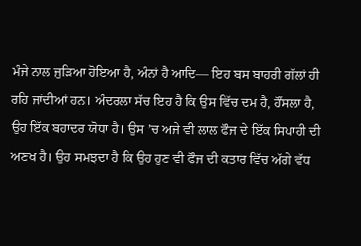ਮੰਜੇ ਨਾਲ ਜੁੜਿਆ ਹੋਇਆ ਹੈ, ਅੰਨਾਂ ਹੈ ਆਦਿ— ਇਹ ਬਸ ਬਾਹਰੀ ਗੱਲਾਂ ਹੀ ਰਹਿ ਜਾਂਦੀਆਂ ਹਨ। ਅੰਦਰਲਾ ਸੱਚ ਇਹ ਹੈ ਕਿ ਉਸ ਵਿੱਚ ਦਮ ਹੈ, ਹੌਂਸਲਾ ਹੈ, ਉਹ ਇੱਕ ਬਹਾਦਰ ਯੋਧਾ ਹੈ। ਉਸ ’ਚ ਅਜੇ ਵੀ ਲਾਲ ਫੌਜ ਦੇ ਇੱਕ ਸਿਪਾਹੀ ਦੀ ਅਣਖ ਹੈ। ਉਹ ਸਮਝਦਾ ਹੈ ਕਿ ਉਹ ਹੁਣ ਵੀ ਫੌਜ ਦੀ ਕਤਾਰ ਵਿੱਚ ਅੱਗੇ ਵੱਧ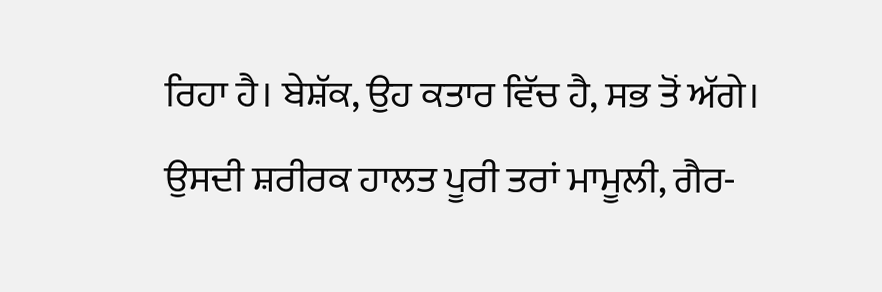ਰਿਹਾ ਹੈ। ਬੇਸ਼ੱਕ, ਉਹ ਕਤਾਰ ਵਿੱਚ ਹੈ, ਸਭ ਤੋਂ ਅੱਗੇ। ਉਸਦੀ ਸ਼ਰੀਰਕ ਹਾਲਤ ਪੂਰੀ ਤਰਾਂ ਮਾਮੂਲੀ, ਗੈਰ-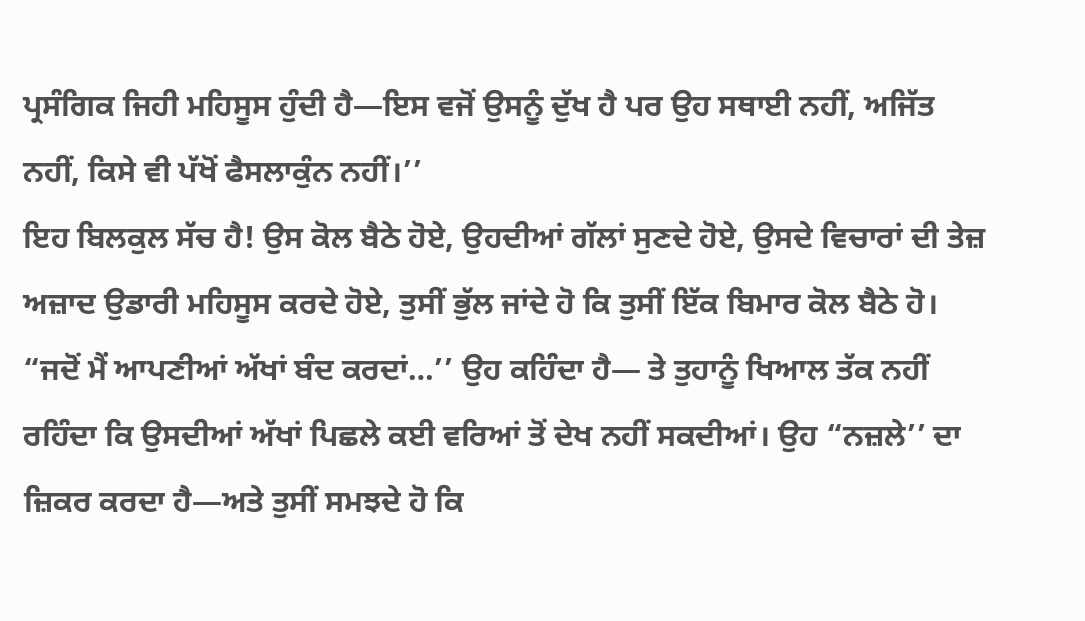ਪ੍ਰਸੰਗਿਕ ਜਿਹੀ ਮਹਿਸੂਸ ਹੁੰਦੀ ਹੈ—ਇਸ ਵਜੋਂ ਉਸਨੂੰ ਦੁੱਖ ਹੈ ਪਰ ਉਹ ਸਥਾਈ ਨਹੀਂ, ਅਜਿੱਤ ਨਹੀਂ, ਕਿਸੇ ਵੀ ਪੱਖੋਂ ਫੈਸਲਾਕੁੰਨ ਨਹੀਂ।’’
ਇਹ ਬਿਲਕੁਲ ਸੱਚ ਹੈ! ਉਸ ਕੋਲ ਬੈਠੇ ਹੋਏ, ਉਹਦੀਆਂ ਗੱਲਾਂ ਸੁਣਦੇ ਹੋਏ, ਉਸਦੇ ਵਿਚਾਰਾਂ ਦੀ ਤੇਜ਼ ਅਜ਼ਾਦ ਉਡਾਰੀ ਮਹਿਸੂਸ ਕਰਦੇ ਹੋਏ, ਤੁਸੀਂ ਭੁੱਲ ਜਾਂਦੇ ਹੋ ਕਿ ਤੁਸੀਂ ਇੱਕ ਬਿਮਾਰ ਕੋਲ ਬੈਠੇ ਹੋ। “ਜਦੋਂ ਮੈਂ ਆਪਣੀਆਂ ਅੱਖਾਂ ਬੰਦ ਕਰਦਾਂ…’’ ਉਹ ਕਹਿੰਦਾ ਹੈ— ਤੇ ਤੁਹਾਨੂੰ ਖਿਆਲ ਤੱਕ ਨਹੀਂ ਰਹਿੰਦਾ ਕਿ ਉਸਦੀਆਂ ਅੱਖਾਂ ਪਿਛਲੇ ਕਈ ਵਰਿਆਂ ਤੋਂ ਦੇਖ ਨਹੀਂ ਸਕਦੀਆਂ। ਉਹ “ਨਜ਼ਲੇ’’ ਦਾ ਜ਼ਿਕਰ ਕਰਦਾ ਹੈ—ਅਤੇ ਤੁਸੀਂ ਸਮਝਦੇ ਹੋ ਕਿ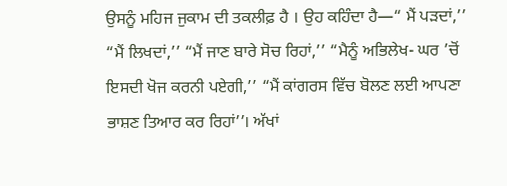ਉਸਨੂੰ ਮਹਿਜ ਜੁਕਾਮ ਦੀ ਤਕਲੀਫ਼ ਹੈ । ਉਹ ਕਹਿੰਦਾ ਹੈ—“ ਮੈਂ ਪੜਦਾਂ,’’ “ਮੈਂ ਲਿਖਦਾਂ,’’ “ਮੈਂ ਜਾਣ ਬਾਰੇ ਸੋਚ ਰਿਹਾਂ,’’ “ਮੈਨੂੰ ਅਭਿਲੇਖ- ਘਰ ’ਚੋਂ ਇਸਦੀ ਖੋਜ ਕਰਨੀ ਪਏਗੀ,’’ “ਮੈਂ ਕਾਂਗਰਸ ਵਿੱਚ ਬੋਲਣ ਲਈ ਆਪਣਾ ਭਾਸ਼ਣ ਤਿਆਰ ਕਰ ਰਿਹਾਂ’’। ਅੱਖਾਂ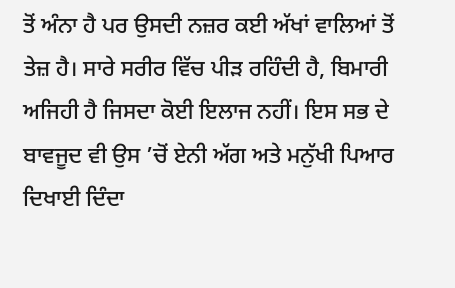ਤੋਂ ਅੰਨਾ ਹੈ ਪਰ ਉਸਦੀ ਨਜ਼ਰ ਕਈ ਅੱਖਾਂ ਵਾਲਿਆਂ ਤੋਂ ਤੇਜ਼ ਹੈ। ਸਾਰੇ ਸਰੀਰ ਵਿੱਚ ਪੀੜ ਰਹਿੰਦੀ ਹੈ, ਬਿਮਾਰੀ ਅਜਿਹੀ ਹੈ ਜਿਸਦਾ ਕੋਈ ਇਲਾਜ ਨਹੀਂ। ਇਸ ਸਭ ਦੇ ਬਾਵਜੂਦ ਵੀ ਉਸ ’ਚੋਂ ਏਨੀ ਅੱਗ ਅਤੇ ਮਨੁੱਖੀ ਪਿਆਰ ਦਿਖਾਈ ਦਿੰਦਾ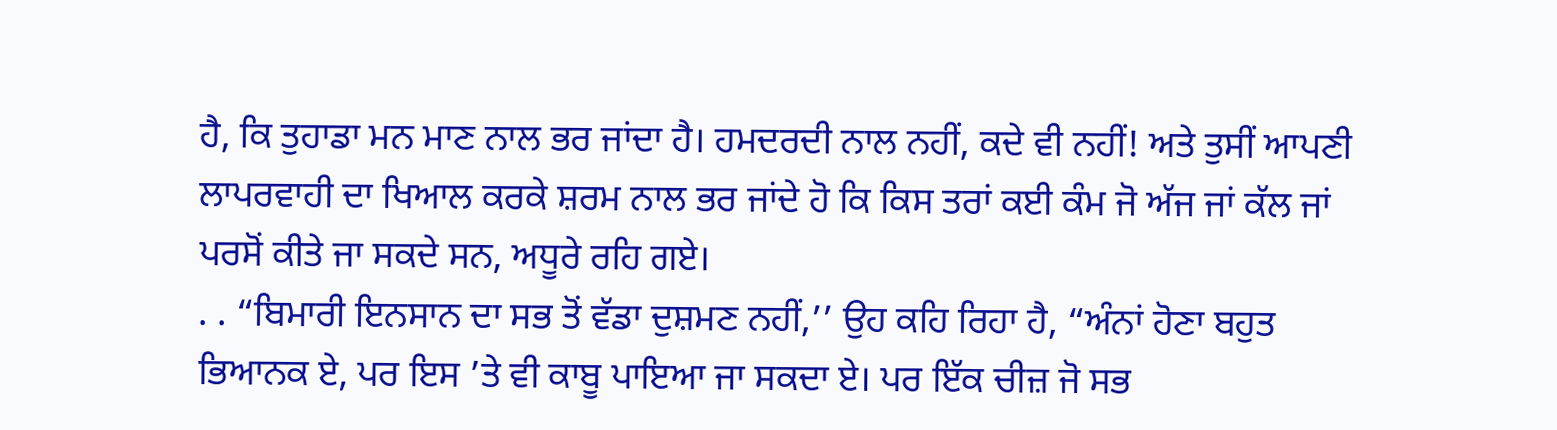ਹੈ, ਕਿ ਤੁਹਾਡਾ ਮਨ ਮਾਣ ਨਾਲ ਭਰ ਜਾਂਦਾ ਹੈ। ਹਮਦਰਦੀ ਨਾਲ ਨਹੀਂ, ਕਦੇ ਵੀ ਨਹੀਂ! ਅਤੇ ਤੁਸੀਂ ਆਪਣੀ ਲਾਪਰਵਾਹੀ ਦਾ ਖਿਆਲ ਕਰਕੇ ਸ਼ਰਮ ਨਾਲ ਭਰ ਜਾਂਦੇ ਹੋ ਕਿ ਕਿਸ ਤਰਾਂ ਕਈ ਕੰਮ ਜੋ ਅੱਜ ਜਾਂ ਕੱਲ ਜਾਂ ਪਰਸੋਂ ਕੀਤੇ ਜਾ ਸਕਦੇ ਸਨ, ਅਧੂਰੇ ਰਹਿ ਗਏ।
. . “ਬਿਮਾਰੀ ਇਨਸਾਨ ਦਾ ਸਭ ਤੋਂ ਵੱਡਾ ਦੁਸ਼ਮਣ ਨਹੀਂ,’’ ਉਹ ਕਹਿ ਰਿਹਾ ਹੈ, “ਅੰਨਾਂ ਹੋਣਾ ਬਹੁਤ ਭਿਆਨਕ ਏ, ਪਰ ਇਸ ’ਤੇ ਵੀ ਕਾਬੂ ਪਾਇਆ ਜਾ ਸਕਦਾ ਏ। ਪਰ ਇੱਕ ਚੀਜ਼ ਜੋ ਸਭ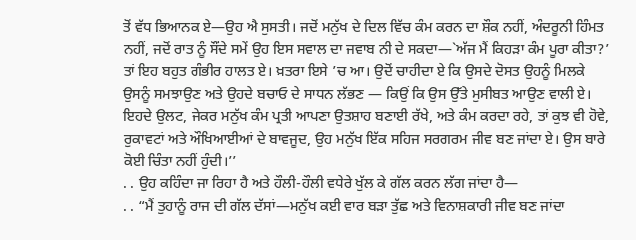ਤੋਂ ਵੱਧ ਭਿਆਨਕ ਏ—ਉਹ ਐ ਸੁਸਤੀ। ਜਦੋਂ ਮਨੁੱਖ ਦੇ ਦਿਲ ਵਿੱਚ ਕੰਮ ਕਰਨ ਦਾ ਸ਼ੌਕ ਨਹੀਂ, ਅੰਦਰੂਨੀ ਹਿੰਮਤ ਨਹੀਂ, ਜਦੋਂ ਰਾਤ ਨੂੰ ਸੌਂਦੇ ਸਮੇਂ ਉਹ ਇਸ ਸਵਾਲ ਦਾ ਜਵਾਬ ਨੀ ਦੇ ਸਕਦਾ—`ਅੱਜ ਮੈਂ ਕਿਹੜਾ ਕੰਮ ਪੂਰਾ ਕੀਤਾ?’ ਤਾਂ ਇਹ ਬਹੁਤ ਗੰਭੀਰ ਹਾਲਤ ਏ। ਖ਼ਤਰਾ ਇਸੇ ’ਚ ਆ। ਉਦੋਂ ਚਾਹੀਦਾ ਏ ਕਿ ਉਸਦੇ ਦੋਸਤ ਉਹਨੂੰ ਮਿਲਕੇ ਉਸਨੂੰ ਸਮਝਾਉਣ ਅਤੇ ਉਹਦੇ ਬਚਾਓ ਦੇ ਸਾਧਨ ਲੱਭਣ — ਕਿਉਂ ਕਿ ਉਸ ਉੱਤੇ ਮੁਸੀਬਤ ਆਉਣ ਵਾਲੀ ਏ। ਇਹਦੇ ਉਲਟ, ਜੇਕਰ ਮਨੁੱਖ ਕੰਮ ਪ੍ਰਤੀ ਆਪਣਾ ਉਤਸ਼ਾਹ ਬਣਾਈ ਰੱਖੇ, ਅਤੇ ਕੰਮ ਕਰਦਾ ਰਹੇ, ਤਾਂ ਕੁਝ ਵੀ ਹੋਵੇ, ਰੁਕਾਵਟਾਂ ਅਤੇ ਔਖਿਆਈਆਂ ਦੇ ਬਾਵਜੂਦ, ਉਹ ਮਨੁੱਖ ਇੱਕ ਸਹਿਜ ਸਰਗਰਮ ਜੀਵ ਬਣ ਜਾਂਦਾ ਏ। ਉਸ ਬਾਰੇ ਕੋਈ ਚਿੰਤਾ ਨਹੀਂ ਹੁੰਦੀ।’’
. . ਉਹ ਕਹਿੰਦਾ ਜਾ ਰਿਹਾ ਹੈ ਅਤੇ ਹੌਲੀ-ਹੌਲੀ ਵਧੇਰੇ ਖੁੱਲ ਕੇ ਗੱਲ ਕਰਨ ਲੱਗ ਜਾਂਦਾ ਹੈ—
. . “ਮੈਂ ਤੁਹਾਨੂੰ ਰਾਜ ਦੀ ਗੱਲ ਦੱਸਾਂ—ਮਨੁੱਖ ਕਈ ਵਾਰ ਬੜਾ ਤੁੱਛ ਅਤੇ ਵਿਨਾਸ਼ਕਾਰੀ ਜੀਵ ਬਣ ਜਾਂਦਾ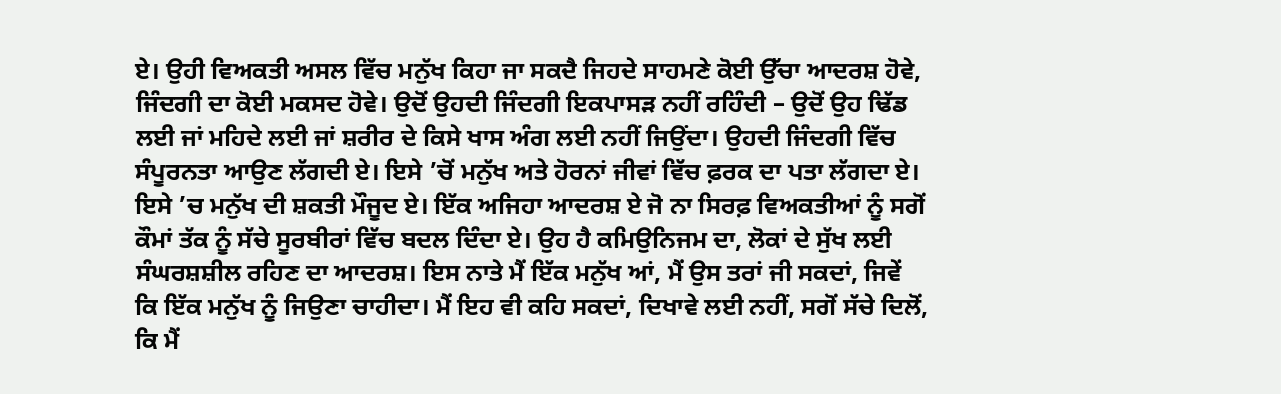ਏ। ਉਹੀ ਵਿਅਕਤੀ ਅਸਲ ਵਿੱਚ ਮਨੁੱਖ ਕਿਹਾ ਜਾ ਸਕਦੈ ਜਿਹਦੇ ਸਾਹਮਣੇ ਕੋਈ ਉੱਚਾ ਆਦਰਸ਼ ਹੋਵੇ, ਜਿੰਦਗੀ ਦਾ ਕੋਈ ਮਕਸਦ ਹੋਵੇ। ਉਦੋਂ ਉਹਦੀ ਜਿੰਦਗੀ ਇਕਪਾਸੜ ਨਹੀਂ ਰਹਿੰਦੀ – ਉਦੋਂ ਉਹ ਢਿੱਡ ਲਈ ਜਾਂ ਮਹਿਦੇ ਲਈ ਜਾਂ ਸ਼ਰੀਰ ਦੇ ਕਿਸੇ ਖਾਸ ਅੰਗ ਲਈ ਨਹੀਂ ਜਿਉਂਦਾ। ਉਹਦੀ ਜਿੰਦਗੀ ਵਿੱਚ ਸੰਪੂਰਨਤਾ ਆਉਣ ਲੱਗਦੀ ਏ। ਇਸੇ ’ਚੋਂ ਮਨੁੱਖ ਅਤੇ ਹੋਰਨਾਂ ਜੀਵਾਂ ਵਿੱਚ ਫ਼ਰਕ ਦਾ ਪਤਾ ਲੱਗਦਾ ਏ। ਇਸੇ ’ਚ ਮਨੁੱਖ ਦੀ ਸ਼ਕਤੀ ਮੌਜੂਦ ਏ। ਇੱਕ ਅਜਿਹਾ ਆਦਰਸ਼ ਏ ਜੋ ਨਾ ਸਿਰਫ਼ ਵਿਅਕਤੀਆਂ ਨੂੰ ਸਗੋਂ ਕੌਮਾਂ ਤੱਕ ਨੂੰ ਸੱਚੇ ਸੂਰਬੀਰਾਂ ਵਿੱਚ ਬਦਲ ਦਿੰਦਾ ਏ। ਉਹ ਹੈ ਕਮਿਉਨਿਜਮ ਦਾ, ਲੋਕਾਂ ਦੇ ਸੁੱਖ ਲਈ ਸੰਘਰਸ਼ਸ਼ੀਲ ਰਹਿਣ ਦਾ ਆਦਰਸ਼। ਇਸ ਨਾਤੇ ਮੈਂ ਇੱਕ ਮਨੁੱਖ ਆਂ, ਮੈਂ ਉਸ ਤਰਾਂ ਜੀ ਸਕਦਾਂ, ਜਿਵੇਂ ਕਿ ਇੱਕ ਮਨੁੱਖ ਨੂੰ ਜਿਉਣਾ ਚਾਹੀਦਾ। ਮੈਂ ਇਹ ਵੀ ਕਹਿ ਸਕਦਾਂ, ਦਿਖਾਵੇ ਲਈ ਨਹੀਂ, ਸਗੋਂ ਸੱਚੇ ਦਿਲੋਂ, ਕਿ ਮੈਂ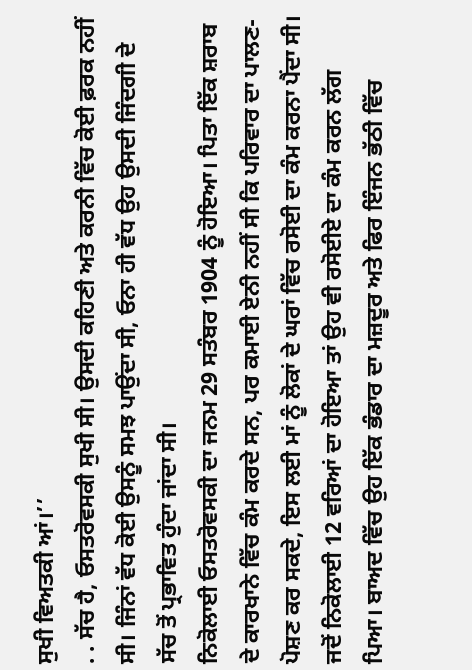ਸੁਖੀ ਵਿਅਤਕੀ ਆਂ।’’
. . ਸੱਚ ਹੈ, ਓਸਤਰੋਵਸਕੀ ਸੁਖੀ ਸੀ। ਉਸਦੀ ਕਹਿਣੀ ਅਤੇ ਕਰਨੀ ਵਿੱਚ ਕੋਈ ਫ਼ਰਕ ਨਹੀਂ ਸੀ। ਜਿੰਨਾਂ ਵੱਧ ਕੋਈ ਉਸਨੂੰ ਸਮਝ ਪਾਉਂਦਾ ਸੀ, ਓਨਾ ਹੀ ਵੱਧ ਉਹ ਉਸਦੀ ਜਿੰਦਗੀ ਦੇ ਸੱਚ ਤੋਂ ਪ੍ਰਭਾਵਿਤ ਹੁੰਦਾ ਜਾਂਦਾ ਸੀ।
ਨਿਕੋਲਾਈ ਓਸਤਰੋਵਸਕੀ ਦਾ ਜਨਮ 29 ਸਤੰਬਰ 1904 ਨੂੰ ਹੋਇਆ। ਪਿਤਾ ਇੱਕ ਸ਼ਰਾਬ ਦੇ ਕਾਰਖਾਨੇ ਵਿੱਚ ਕੰਮ ਕਰਦੇ ਸਨ, ਪਰ ਕਮਾਈ ਏਨੀ ਨਹੀਂ ਸੀ ਕਿ ਪਰਿਵਾਰ ਦਾ ਪਾਲਣ-ਪੋਸ਼ਣ ਕਰ ਸਕਦੇ, ਇਸ ਲਈ ਮਾਂ ਨੂੰ ਲੋਕਾਂ ਦੇ ਘਰਾਂ ਵਿੱਚ ਰਸੋਈ ਦਾ ਕੰਮ ਕਰਨਾ ਪੈਂਦਾ ਸੀ। ਜਦੋਂ ਨਿਕੋਲਾਈ 12 ਵਰਿਆਂ ਦਾ ਹੋਇਆ ਤਾਂ ਉਹ ਵੀ ਰਸੋਈਏ ਦਾ ਕੰਮ ਕਰਨ ਲੱਗ ਪਿਆ। ਬਾਅਦ ਵਿੱਚ ਉਹ ਇੱਕ ਭੰਡਾਰ ਦਾ ਮਜ਼ਦੂਰ ਅਤੇ ਫਿਰ ਇੰਜਨ ਭੱਠੀ ਵਿੱਚ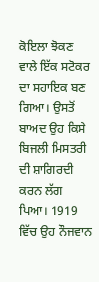ਕੋਇਲਾ ਝੋਕਣ ਵਾਲੇ ਇੱਕ ਸਟੋਕਰ ਦਾ ਸਹਾਇਕ ਬਣ ਗਿਆ। ਉਸਤੋਂ ਬਾਅਦ ਉਹ ਕਿਸੇ ਬਿਜਲੀ ਮਿਸਤਰੀ ਦੀ ਸ਼ਾਗਿਰਦੀ ਕਰਨ ਲੱਗ ਪਿਆ। 1919 ਵਿੱਚ ਉਹ ਨੌਜਵਾਨ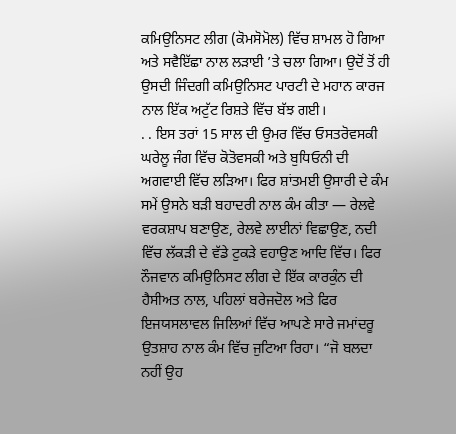ਕਮਿਉਨਿਸਟ ਲੀਗ (ਕੋਮਸੋਮੋਲ) ਵਿੱਚ ਸ਼ਾਮਲ ਹੋ ਗਿਆ ਅਤੇ ਸਵੈਇੱਛਾ ਨਾਲ ਲੜਾਈ ’ਤੇ ਚਲਾ ਗਿਆ। ਉਦੋਂ ਤੋਂ ਹੀ ਉਸਦੀ ਜਿੰਦਗੀ ਕਮਿਉਨਿਸਟ ਪਾਰਟੀ ਦੇ ਮਹਾਨ ਕਾਰਜ ਨਾਲ ਇੱਕ ਅਟੁੱਟ ਰਿਸ਼ਤੇ ਵਿੱਚ ਬੱਝ ਗਈ।
. . ਇਸ ਤਰਾਂ 15 ਸਾਲ ਦੀ ਉਮਰ ਵਿੱਚ ਓਸਤਰੋਵਸਕੀ ਘਰੇਲੂ ਜੰਗ ਵਿੱਚ ਕੋਤੋਵਸਕੀ ਅਤੇ ਬੁਧਿਓਨੀ ਦੀ ਅਗਵਾਈ ਵਿੱਚ ਲੜਿਆ। ਫਿਰ ਸ਼ਾਂਤਮਈ ਉਸਾਰੀ ਦੇ ਕੰਮ ਸਮੇਂ ਉਸਨੇ ਬੜੀ ਬਹਾਦਰੀ ਨਾਲ ਕੰਮ ਕੀਤਾ — ਰੇਲਵੇ ਵਰਕਸ਼ਾਪ ਬਣਾਉਣ, ਰੇਲਵੇ ਲਾਈਨਾਂ ਵਿਛਾਉਣ, ਨਦੀ ਵਿੱਚ ਲੱਕੜੀ ਦੇ ਵੱਡੇ ਟੁਕੜੇ ਵਹਾਉਣ ਆਦਿ ਵਿੱਚ। ਫਿਰ ਨੌਜਵਾਨ ਕਮਿਉਨਿਸਟ ਲੀਗ ਦੇ ਇੱਕ ਕਾਰਕੁੰਨ ਦੀ ਹੈਸੀਅਤ ਨਾਲ, ਪਹਿਲਾਂ ਬਰੇਜਦੋਲ ਅਤੇ ਫਿਰ ਇਜਯਸਲਾਵਲ ਜਿਲਿਆਂ ਵਿੱਚ ਆਪਣੇ ਸਾਰੇ ਜਮਾਂਦਰੂ ਉਤਸ਼ਾਹ ਨਾਲ ਕੰਮ ਵਿੱਚ ਜੁਟਿਆ ਰਿਹਾ। “ਜੋ ਬਲਦਾ ਨਹੀਂ ਉਹ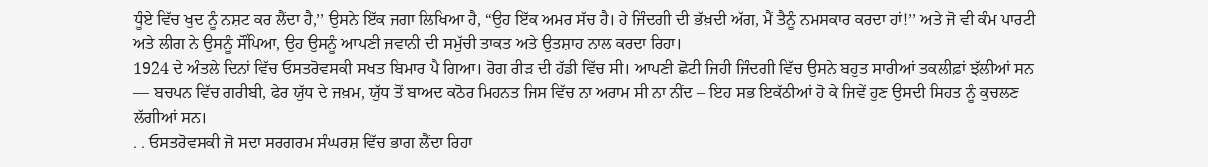ਧੂੰਏ ਵਿੱਚ ਖੁਦ ਨੂੰ ਨਸ਼ਟ ਕਰ ਲੈਂਦਾ ਹੈ,’’ ਉਸਨੇ ਇੱਕ ਜਗਾ ਲਿਖਿਆ ਹੈ, “ਉਹ ਇੱਕ ਅਮਰ ਸੱਚ ਹੈ। ਹੇ ਜਿੰਦਗੀ ਦੀ ਭੱਖ਼ਦੀ ਅੱਗ, ਮੈਂ ਤੈਨੂੰ ਨਮਸਕਾਰ ਕਰਦਾ ਹਾਂ!’’ ਅਤੇ ਜੋ ਵੀ ਕੰਮ ਪਾਰਟੀ ਅਤੇ ਲੀਗ ਨੇ ਉਸਨੂੰ ਸੌਂਪਿਆ, ਉਹ ਉਸਨੂੰ ਆਪਣੀ ਜਵਾਨੀ ਦੀ ਸਮੁੱਚੀ ਤਾਕਤ ਅਤੇ ਉਤਸ਼ਾਹ ਨਾਲ ਕਰਦਾ ਰਿਹਾ।
1924 ਦੇ ਅੰਤਲੇ ਦਿਨਾਂ ਵਿੱਚ ਓਸਤਰੋਵਸਕੀ ਸਖਤ ਬਿਮਾਰ ਪੈ ਗਿਆ। ਰੋਗ ਰੀੜ ਦੀ ਹੱਡੀ ਵਿੱਚ ਸੀ। ਆਪਣੀ ਛੋਟੀ ਜਿਹੀ ਜਿੰਦਗੀ ਵਿੱਚ ਉਸਨੇ ਬਹੁਤ ਸਾਰੀਆਂ ਤਕਲੀਫ਼ਾਂ ਝੱਲੀਆਂ ਸਨ — ਬਚਪਨ ਵਿੱਚ ਗਰੀਬੀ, ਫੇਰ ਯੁੱਧ ਦੇ ਜਖ਼ਮ, ਯੁੱਧ ਤੋਂ ਬਾਅਦ ਕਠੋਰ ਮਿਹਨਤ ਜਿਸ ਵਿੱਚ ਨਾ ਅਰਾਮ ਸੀ ਨਾ ਨੀਂਦ – ਇਹ ਸਭ ਇਕੱਠੀਆਂ ਹੋ ਕੇ ਜਿਵੇਂ ਹੁਣ ਉਸਦੀ ਸਿਹਤ ਨੂੰ ਕੁਚਲਣ ਲੱਗੀਆਂ ਸਨ।
. . ਓਸਤਰੋਵਸਕੀ ਜੋ ਸਦਾ ਸਰਗਰਮ ਸੰਘਰਸ਼ ਵਿੱਚ ਭਾਗ ਲੈਂਦਾ ਰਿਹਾ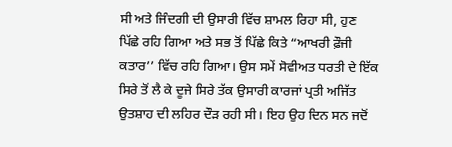ਸੀ ਅਤੇ ਜਿੰਦਗੀ ਦੀ ਉਸਾਰੀ ਵਿੱਚ ਸ਼ਾਮਲ ਰਿਹਾ ਸੀ, ਹੁਣ ਪਿੱਛੇ ਰਹਿ ਗਿਆ ਅਤੇ ਸਭ ਤੋਂ ਪਿੱਛੇ ਕਿਤੇ “ਆਖਰੀ ਫ਼ੌਜੀ ਕਤਾਰ’’ ਵਿੱਚ ਰਹਿ ਗਿਆ। ਉਸ ਸਮੇਂ ਸੋਵੀਅਤ ਧਰਤੀ ਦੇ ਇੱਕ ਸਿਰੇ ਤੋਂ ਲੈ ਕੇ ਦੂਜੇ ਸਿਰੇ ਤੱਕ ਉਸਾਰੀ ਕਾਰਜਾਂ ਪ੍ਰਤੀ ਅਜਿੱਤ ਉਤਸ਼ਾਹ ਦੀ ਲਹਿਰ ਦੌੜ ਰਹੀ ਸੀ। ਇਹ ਉਹ ਦਿਨ ਸਨ ਜਦੋਂ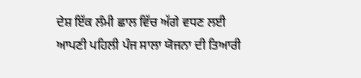ਦੇਸ਼ ਇੱਕ ਲੰਮੀ ਛਾਲ ਵਿੱਚ ਅੱਗੇ ਵਧਣ ਲਈ ਆਪਣੀ ਪਹਿਲੀ ਪੰਜ ਸਾਲਾ ਯੋਜਨਾ ਦੀ ਤਿਆਰੀ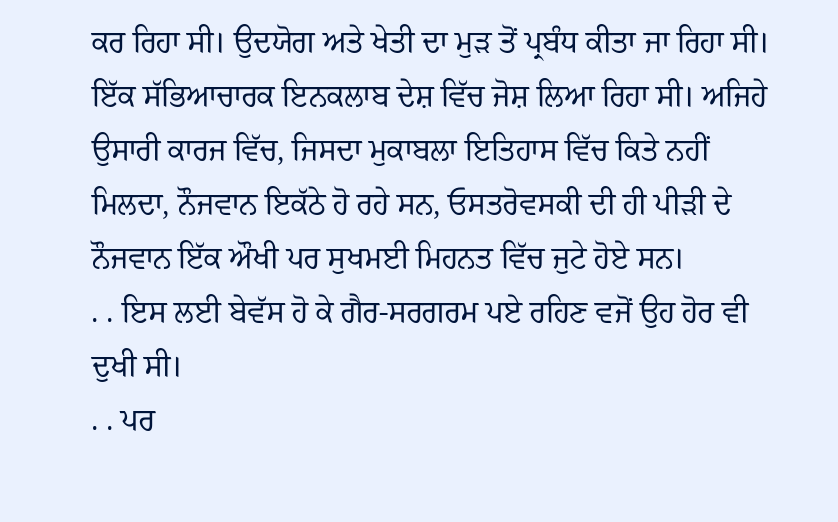ਕਰ ਰਿਹਾ ਸੀ। ਉਦਯੋਗ ਅਤੇ ਖੇਤੀ ਦਾ ਮੁੜ ਤੋਂ ਪ੍ਰਬੰਧ ਕੀਤਾ ਜਾ ਰਿਹਾ ਸੀ। ਇੱਕ ਸੱਭਿਆਚਾਰਕ ਇਨਕਲਾਬ ਦੇਸ਼ ਵਿੱਚ ਜੋਸ਼ ਲਿਆ ਰਿਹਾ ਸੀ। ਅਜਿਹੇ ਉਸਾਰੀ ਕਾਰਜ ਵਿੱਚ, ਜਿਸਦਾ ਮੁਕਾਬਲਾ ਇਤਿਹਾਸ ਵਿੱਚ ਕਿਤੇ ਨਹੀਂ ਮਿਲਦਾ, ਨੌਜਵਾਨ ਇਕੱਠੇ ਹੋ ਰਹੇ ਸਨ, ਓਸਤਰੋਵਸਕੀ ਦੀ ਹੀ ਪੀੜੀ ਦੇ ਨੌਜਵਾਨ ਇੱਕ ਔਖੀ ਪਰ ਸੁਖਮਈ ਮਿਹਨਤ ਵਿੱਚ ਜੁਟੇ ਹੋਏ ਸਨ।
. . ਇਸ ਲਈ ਬੇਵੱਸ ਹੋ ਕੇ ਗੈਰ-ਸਰਗਰਮ ਪਏ ਰਹਿਣ ਵਜੋਂ ਉਹ ਹੋਰ ਵੀ ਦੁਖੀ ਸੀ।
. . ਪਰ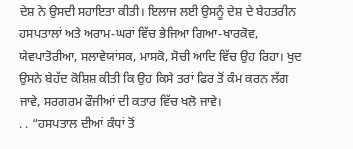ਦੇਸ਼ ਨੇ ਉਸਦੀ ਸਹਾਇਤਾ ਕੀਤੀ। ਇਲਾਜ ਲਈ ਉਸਨੂੰ ਦੇਸ਼ ਦੇ ਬੇਹਤਰੀਨ ਹਸਪਤਾਲਾਂ ਅਤੇ ਅਰਾਮ-ਘਰਾਂ ਵਿੱਚ ਭੇਜਿਆ ਗਿਆ-ਖਾਰਕੋਵ, ਯੇਵਪਾਤੋਰੀਆ, ਸਲਾਵੇਯਾਂਸਕ, ਮਾਸਕੋ, ਸੋਚੀ ਆਦਿ ਵਿੱਚ ਉਹ ਰਿਹਾ। ਖੁਦ ਉਸਨੇ ਬੇਹੱਦ ਕੋਸ਼ਿਸ਼ ਕੀਤੀ ਕਿ ਉਹ ਕਿਸੇ ਤਰਾਂ ਫਿਰ ਤੋਂ ਕੰਮ ਕਰਨ ਲੱਗ ਜਾਵੇ, ਸਰਗਰਮ ਫੌਜੀਆਂ ਦੀ ਕਤਾਰ ਵਿੱਚ ਖਲੋ ਜਾਵੇ।
. . “ਹਸਪਤਾਲ ਦੀਆਂ ਕੰਧਾਂ ਤੋਂ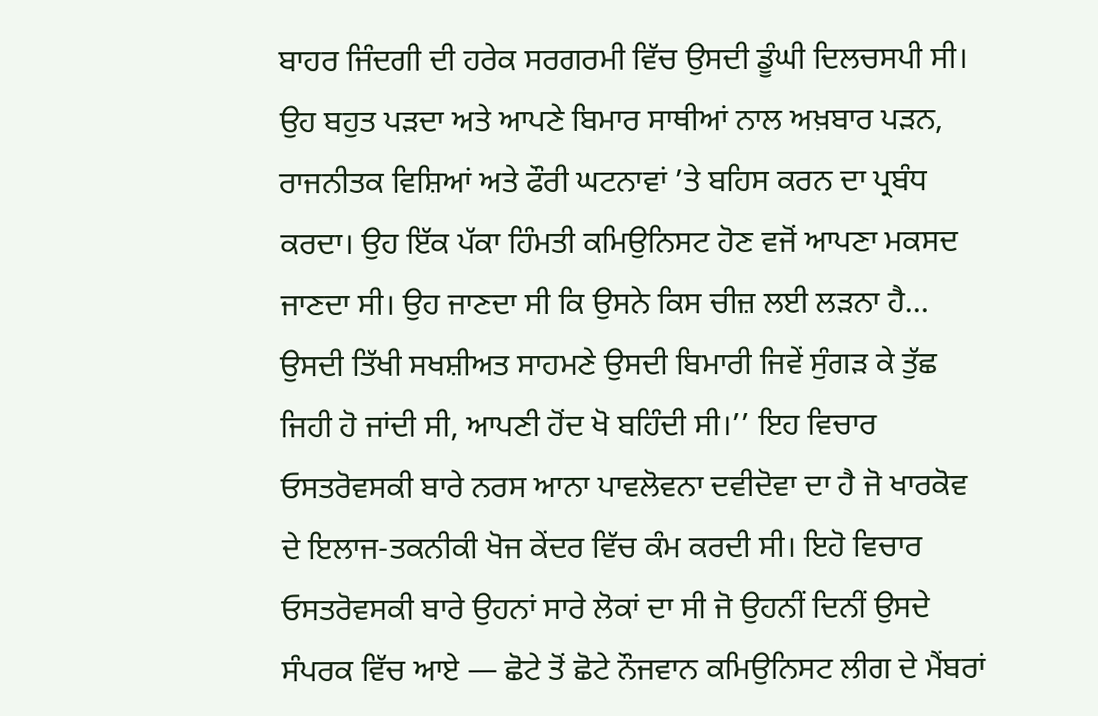ਬਾਹਰ ਜਿੰਦਗੀ ਦੀ ਹਰੇਕ ਸਰਗਰਮੀ ਵਿੱਚ ਉਸਦੀ ਡੂੰਘੀ ਦਿਲਚਸਪੀ ਸੀ। ਉਹ ਬਹੁਤ ਪੜਦਾ ਅਤੇ ਆਪਣੇ ਬਿਮਾਰ ਸਾਥੀਆਂ ਨਾਲ ਅਖ਼ਬਾਰ ਪੜਨ, ਰਾਜਨੀਤਕ ਵਿਸ਼ਿਆਂ ਅਤੇ ਫੌਰੀ ਘਟਨਾਵਾਂ ’ਤੇ ਬਹਿਸ ਕਰਨ ਦਾ ਪ੍ਰਬੰਧ ਕਰਦਾ। ਉਹ ਇੱਕ ਪੱਕਾ ਹਿੰਮਤੀ ਕਮਿਉਨਿਸਟ ਹੋਣ ਵਜੋਂ ਆਪਣਾ ਮਕਸਦ ਜਾਣਦਾ ਸੀ। ਉਹ ਜਾਣਦਾ ਸੀ ਕਿ ਉਸਨੇ ਕਿਸ ਚੀਜ਼ ਲਈ ਲੜਨਾ ਹੈ… ਉਸਦੀ ਤਿੱਖੀ ਸਖਸ਼ੀਅਤ ਸਾਹਮਣੇ ਉਸਦੀ ਬਿਮਾਰੀ ਜਿਵੇਂ ਸੁੰਗੜ ਕੇ ਤੁੱਛ ਜਿਹੀ ਹੋ ਜਾਂਦੀ ਸੀ, ਆਪਣੀ ਹੋਂਦ ਖੋ ਬਹਿੰਦੀ ਸੀ।’’ ਇਹ ਵਿਚਾਰ ਓਸਤਰੋਵਸਕੀ ਬਾਰੇ ਨਰਸ ਆਨਾ ਪਾਵਲੋਵਨਾ ਦਵੀਦੋਵਾ ਦਾ ਹੈ ਜੋ ਖਾਰਕੋਵ ਦੇ ਇਲਾਜ-ਤਕਨੀਕੀ ਖੋਜ ਕੇਂਦਰ ਵਿੱਚ ਕੰਮ ਕਰਦੀ ਸੀ। ਇਹੋ ਵਿਚਾਰ ਓਸਤਰੋਵਸਕੀ ਬਾਰੇ ਉਹਨਾਂ ਸਾਰੇ ਲੋਕਾਂ ਦਾ ਸੀ ਜੋ ਉਹਨੀਂ ਦਿਨੀਂ ਉਸਦੇ ਸੰਪਰਕ ਵਿੱਚ ਆਏ — ਛੋਟੇ ਤੋਂ ਛੋਟੇ ਨੌਜਵਾਨ ਕਮਿਉਨਿਸਟ ਲੀਗ ਦੇ ਮੈਂਬਰਾਂ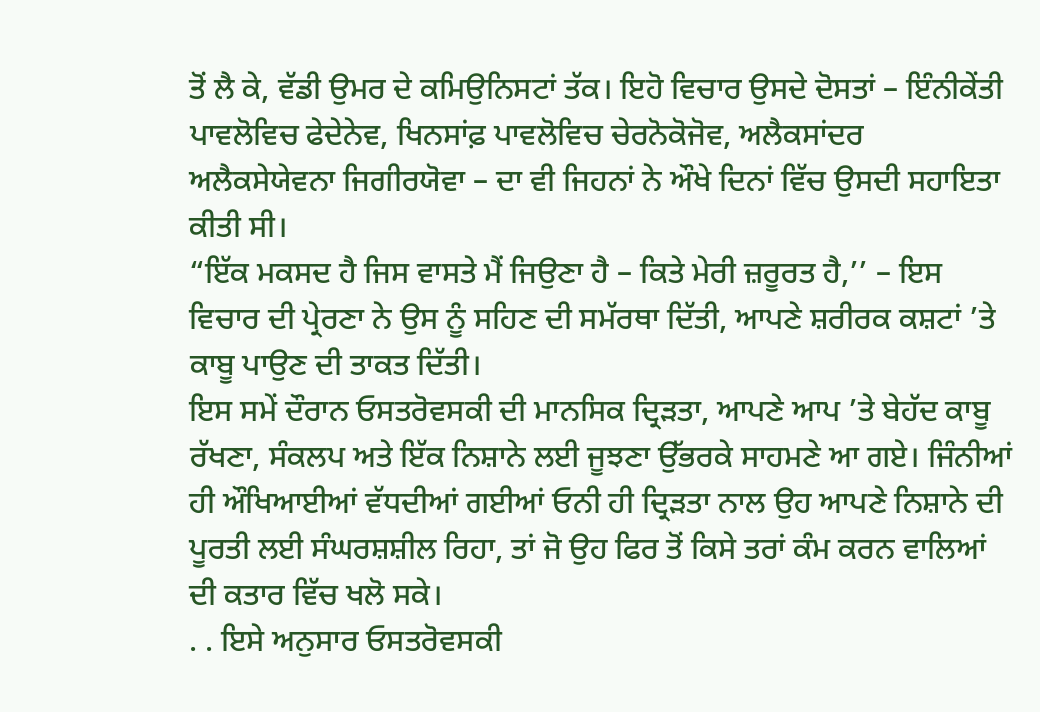ਤੋਂ ਲੈ ਕੇ, ਵੱਡੀ ਉਮਰ ਦੇ ਕਮਿਉਨਿਸਟਾਂ ਤੱਕ। ਇਹੋ ਵਿਚਾਰ ਉਸਦੇ ਦੋਸਤਾਂ – ਇੰਨੀਕੇਂਤੀ ਪਾਵਲੋਵਿਚ ਫੇਦੇਨੇਵ, ਖਿਨਸਾਂਫ਼ ਪਾਵਲੋਵਿਚ ਚੇਰਨੋਕੋਜੋਵ, ਅਲੈਕਸਾਂਦਰ ਅਲੈਕਸੇਯੇਵਨਾ ਜਿਗੀਰਯੋਵਾ – ਦਾ ਵੀ ਜਿਹਨਾਂ ਨੇ ਔਖੇ ਦਿਨਾਂ ਵਿੱਚ ਉਸਦੀ ਸਹਾਇਤਾ ਕੀਤੀ ਸੀ।
“ਇੱਕ ਮਕਸਦ ਹੈ ਜਿਸ ਵਾਸਤੇ ਮੈਂ ਜਿਉਣਾ ਹੈ – ਕਿਤੇ ਮੇਰੀ ਜ਼ਰੂਰਤ ਹੈ,’’ – ਇਸ ਵਿਚਾਰ ਦੀ ਪ੍ਰੇਰਣਾ ਨੇ ਉਸ ਨੂੰ ਸਹਿਣ ਦੀ ਸਮੱਰਥਾ ਦਿੱਤੀ, ਆਪਣੇ ਸ਼ਰੀਰਕ ਕਸ਼ਟਾਂ ’ਤੇ ਕਾਬੂ ਪਾਉਣ ਦੀ ਤਾਕਤ ਦਿੱਤੀ।
ਇਸ ਸਮੇਂ ਦੌਰਾਨ ਓਸਤਰੋਵਸਕੀ ਦੀ ਮਾਨਸਿਕ ਦ੍ਰਿੜਤਾ, ਆਪਣੇ ਆਪ ’ਤੇ ਬੇਹੱਦ ਕਾਬੂ ਰੱਖਣਾ, ਸੰਕਲਪ ਅਤੇ ਇੱਕ ਨਿਸ਼ਾਨੇ ਲਈ ਜੂਝਣਾ ਉੱਭਰਕੇ ਸਾਹਮਣੇ ਆ ਗਏ। ਜਿੰਨੀਆਂ ਹੀ ਔਖਿਆਈਆਂ ਵੱਧਦੀਆਂ ਗਈਆਂ ਓਨੀ ਹੀ ਦ੍ਰਿੜਤਾ ਨਾਲ ਉਹ ਆਪਣੇ ਨਿਸ਼ਾਨੇ ਦੀ ਪੂਰਤੀ ਲਈ ਸੰਘਰਸ਼ਸ਼ੀਲ ਰਿਹਾ, ਤਾਂ ਜੋ ਉਹ ਫਿਰ ਤੋਂ ਕਿਸੇ ਤਰਾਂ ਕੰਮ ਕਰਨ ਵਾਲਿਆਂ ਦੀ ਕਤਾਰ ਵਿੱਚ ਖਲੋ ਸਕੇ।
. . ਇਸੇ ਅਨੁਸਾਰ ਓਸਤਰੋਵਸਕੀ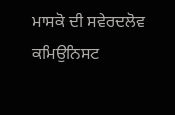ਮਾਸਕੋ ਦੀ ਸਵੇਰਦਲੋਵ ਕਮਿਉਨਿਸਟ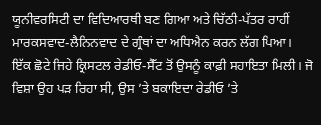ਯੂਨੀਵਰਸਿਟੀ ਦਾ ਵਿਦਿਆਰਥੀ ਬਣ ਗਿਆ ਅਤੇ ਚਿੱਠੀ-ਪੱਤਰ ਰਾਹੀਂ ਮਾਰਕਸਵਾਦ-ਲੈਨਿਨਵਾਦ ਦੇ ਗ੍ਰੰਥਾਂ ਦਾ ਅਧਿਐਨ ਕਰਨ ਲੱਗ ਪਿਆ।
ਇੱਕ ਛੋਟੇ ਜਿਹੇ ਕ੍ਰਿਸਟਲ ਰੇਡੀਓ-ਸੈੱਟ ਤੋਂ ਉਸਨੂੰ ਕਾਫ਼ੀ ਸਹਾਇਤਾ ਮਿਲੀ। ਜੋ ਵਿਸ਼ਾ ਉਹ ਪੜ ਰਿਹਾ ਸੀ, ਉਸ ’ਤੇ ਬਕਾਇਦਾ ਰੇਡੀਓ ’ਤੇ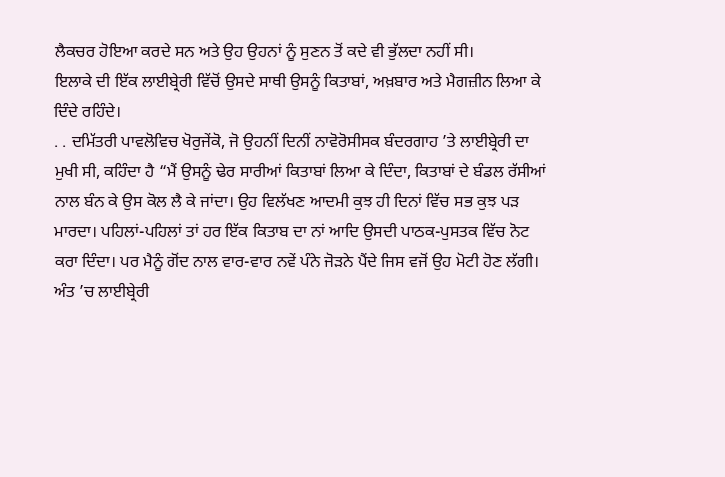ਲੈਕਚਰ ਹੋਇਆ ਕਰਦੇ ਸਨ ਅਤੇ ਉਹ ਉਹਨਾਂ ਨੂੰ ਸੁਣਨ ਤੋਂ ਕਦੇ ਵੀ ਭੁੱਲਦਾ ਨਹੀਂ ਸੀ।
ਇਲਾਕੇ ਦੀ ਇੱਕ ਲਾਈਬ੍ਰੇਰੀ ਵਿੱਚੋਂ ਉਸਦੇ ਸਾਥੀ ਉਸਨੂੰ ਕਿਤਾਬਾਂ, ਅਖ਼ਬਾਰ ਅਤੇ ਮੈਗਜ਼ੀਨ ਲਿਆ ਕੇ ਦਿੰਦੇ ਰਹਿੰਦੇ।
. . ਦਮਿੱਤਰੀ ਪਾਵਲੋਵਿਚ ਖੋਰੁਜੇਂਕੋ, ਜੋ ਉਹਨੀਂ ਦਿਨੀਂ ਨਾਵੋਰੋਸੀਸਕ ਬੰਦਰਗਾਹ ’ਤੇ ਲਾਈਬ੍ਰੇਰੀ ਦਾ ਮੁਖੀ ਸੀ, ਕਹਿੰਦਾ ਹੈ “ਮੈਂ ਉਸਨੂੰ ਢੇਰ ਸਾਰੀਆਂ ਕਿਤਾਬਾਂ ਲਿਆ ਕੇ ਦਿੰਦਾ, ਕਿਤਾਬਾਂ ਦੇ ਬੰਡਲ ਰੱਸੀਆਂ ਨਾਲ ਬੰਨ ਕੇ ਉਸ ਕੋਲ ਲੈ ਕੇ ਜਾਂਦਾ। ਉਹ ਵਿਲੱਖਣ ਆਦਮੀ ਕੁਝ ਹੀ ਦਿਨਾਂ ਵਿੱਚ ਸਭ ਕੁਝ ਪੜ ਮਾਰਦਾ। ਪਹਿਲਾਂ-ਪਹਿਲਾਂ ਤਾਂ ਹਰ ਇੱਕ ਕਿਤਾਬ ਦਾ ਨਾਂ ਆਦਿ ਉਸਦੀ ਪਾਠਕ-ਪੁਸਤਕ ਵਿੱਚ ਨੋਟ ਕਰਾ ਦਿੰਦਾ। ਪਰ ਮੈਨੂੰ ਗੋਂਦ ਨਾਲ ਵਾਰ-ਵਾਰ ਨਵੇਂ ਪੰਨੇ ਜੋੜਨੇ ਪੈਂਦੇ ਜਿਸ ਵਜੋਂ ਉਹ ਮੋਟੀ ਹੋਣ ਲੱਗੀ। ਅੰਤ ’ਚ ਲਾਈਬ੍ਰੇਰੀ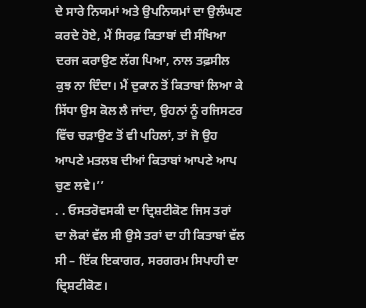ਦੇ ਸਾਰੇ ਨਿਯਮਾਂ ਅਤੇ ਉਪਨਿਯਮਾਂ ਦਾ ਉਲੰਘਣ ਕਰਦੇ ਹੋਏ, ਮੈਂ ਸਿਰਫ਼ ਕਿਤਾਬਾਂ ਦੀ ਸੰਖਿਆ ਦਰਜ ਕਰਾਉਣ ਲੱਗ ਪਿਆ, ਨਾਲ ਤਫ਼ਸੀਲ ਕੁਝ ਨਾ ਦਿੰਦਾ। ਮੈਂ ਦੁਕਾਨ ਤੋਂ ਕਿਤਾਬਾਂ ਲਿਆ ਕੇ ਸਿੱਧਾ ਉਸ ਕੋਲ ਲੈ ਜਾਂਦਾ, ਉਹਨਾਂ ਨੂੰ ਰਜਿਸਟਰ ਵਿੱਚ ਚੜਾਉਣ ਤੋਂ ਵੀ ਪਹਿਲਾਂ, ਤਾਂ ਜੋ ਉਹ ਆਪਣੇ ਮਤਲਬ ਦੀਆਂ ਕਿਤਾਬਾਂ ਆਪਣੇ ਆਪ ਚੁਣ ਲਵੇ।’’
. . ਓਸਤਰੋਵਸਕੀ ਦਾ ਦ੍ਰਿਸ਼ਟੀਕੋਣ ਜਿਸ ਤਰਾਂ ਦਾ ਲੋਕਾਂ ਵੱਲ ਸੀ ਉਸੇ ਤਰਾਂ ਦਾ ਹੀ ਕਿਤਾਬਾਂ ਵੱਲ ਸੀ – ਇੱਕ ਇਕਾਗਰ, ਸਰਗਰਮ ਸਿਪਾਹੀ ਦਾ ਦ੍ਰਿਸ਼ਟੀਕੋਣ।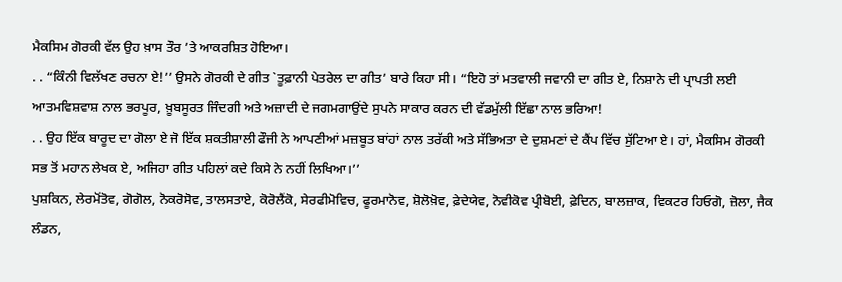ਮੈਕਸਿਮ ਗੋਰਕੀ ਵੱਲ ਉਹ ਖ਼ਾਸ ਤੌਰ ’ਤੇ ਆਕਰਸ਼ਿਤ ਹੋਇਆ।
. . “ਕਿੰਨੀ ਵਿਲੱਖਣ ਰਚਨਾ ਏ!’’ ਉਸਨੇ ਗੋਰਕੀ ਦੇ ਗੀਤ `ਤੂਫ਼ਾਨੀ ਪੇਤਰੇਲ ਦਾ ਗੀਤ’ ਬਾਰੇ ਕਿਹਾ ਸੀ। “ਇਹੋ ਤਾਂ ਮਤਵਾਲੀ ਜਵਾਨੀ ਦਾ ਗੀਤ ਏ, ਨਿਸ਼ਾਨੇ ਦੀ ਪ੍ਰਾਪਤੀ ਲਈ ਆਤਮਵਿਸ਼ਵਾਸ਼ ਨਾਲ ਭਰਪੂਰ, ਖ਼ੂਬਸੂਰਤ ਜਿੰਦਗੀ ਅਤੇ ਅਜ਼ਾਦੀ ਦੇ ਜਗਮਗਾਉਂਦੇ ਸੁਪਨੇ ਸਾਕਾਰ ਕਰਨ ਦੀ ਵੱਡਮੁੱਲੀ ਇੱਛਾ ਨਾਲ ਭਰਿਆ!
. . ਉਹ ਇੱਕ ਬਾਰੂਦ ਦਾ ਗੋਲਾ ਏ ਜੋ ਇੱਕ ਸ਼ਕਤੀਸ਼ਾਲੀ ਫੌਜੀ ਨੇ ਆਪਣੀਆਂ ਮਜ਼ਬੂਤ ਬਾਂਹਾਂ ਨਾਲ ਤਰੱਕੀ ਅਤੇ ਸੱਭਿਅਤਾ ਦੇ ਦੁਸ਼ਮਣਾਂ ਦੇ ਕੈਂਪ ਵਿੱਚ ਸੁੱਟਿਆ ਏ। ਹਾਂ, ਮੈਕਸਿਮ ਗੋਰਕੀ ਸਭ ਤੋਂ ਮਹਾਨ ਲੇਖਕ ਏ, ਅਜਿਹਾ ਗੀਤ ਪਹਿਲਾਂ ਕਦੇ ਕਿਸੇ ਨੇ ਨਹੀਂ ਲਿਖਿਆ।’’
ਪੁਸ਼ਕਿਨ, ਲੇਰਮੋਂਤੋਵ, ਗੋਗੋਲ, ਨੋਕਰੋਸੋਵ, ਤਾਲਸਤਾਏ, ਕੋਰੋਲੈਂਕੋ, ਸੇਰਫੀਮੋਵਿਚ, ਫੂਰਮਾਨੋਵ, ਸ਼ੋਲੋਖ਼ੋਵ, ਫ਼ੇਦੇਯੇਵ, ਨੋਵੀਕੋਵ ਪ੍ਰੀਬੋਈ, ਫ਼ੇਦਿਨ, ਬਾਲਜ਼ਾਕ, ਵਿਕਟਰ ਹਿਓਗੋ, ਜ਼ੋਲਾ, ਜੈਕ ਲੰਡਨ,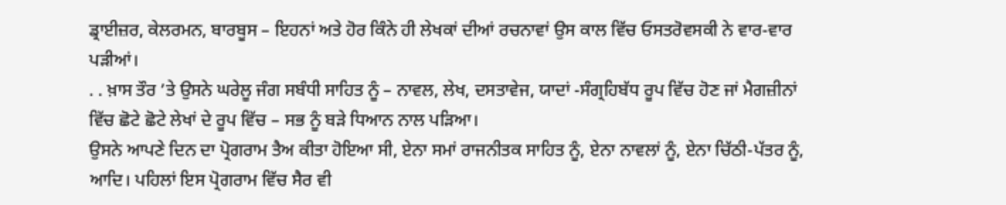ਡ੍ਰਾਈਜ਼ਰ, ਕੇਲਰਮਨ, ਬਾਰਬੂਸ – ਇਹਨਾਂ ਅਤੇ ਹੋਰ ਕਿੰਨੇ ਹੀ ਲੇਖਕਾਂ ਦੀਆਂ ਰਚਨਾਵਾਂ ਉਸ ਕਾਲ ਵਿੱਚ ਓਸਤਰੋਵਸਕੀ ਨੇ ਵਾਰ-ਵਾਰ ਪੜੀਆਂ।
. . ਖ਼ਾਸ ਤੌਰ ’ਤੇ ਉਸਨੇ ਘਰੇਲੂ ਜੰਗ ਸਬੰਧੀ ਸਾਹਿਤ ਨੂੰ – ਨਾਵਲ, ਲੇਖ, ਦਸਤਾਵੇਜ, ਯਾਦਾਂ -ਸੰਗ੍ਰਹਿਬੱਧ ਰੂਪ ਵਿੱਚ ਹੋਣ ਜਾਂ ਮੈਗਜ਼ੀਨਾਂ ਵਿੱਚ ਛੋਟੇ ਛੋਟੇ ਲੇਖਾਂ ਦੇ ਰੂਪ ਵਿੱਚ – ਸਭ ਨੂੰ ਬੜੇ ਧਿਆਨ ਨਾਲ ਪੜਿਆ।
ਉਸਨੇ ਆਪਣੇ ਦਿਨ ਦਾ ਪ੍ਰੋਗਰਾਮ ਤੈਅ ਕੀਤਾ ਹੋਇਆ ਸੀ, ਏਨਾ ਸਮਾਂ ਰਾਜਨੀਤਕ ਸਾਹਿਤ ਨੂੰ, ਏਨਾ ਨਾਵਲਾਂ ਨੂੰ, ਏਨਾ ਚਿੱਠੀ-ਪੱਤਰ ਨੂੰ, ਆਦਿ। ਪਹਿਲਾਂ ਇਸ ਪ੍ਰੋਗਰਾਮ ਵਿੱਚ ਸੈਰ ਵੀ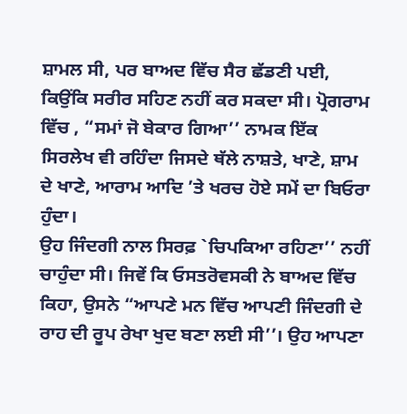ਸ਼ਾਮਲ ਸੀ, ਪਰ ਬਾਅਦ ਵਿੱਚ ਸੈਰ ਛੱਡਣੀ ਪਈ, ਕਿਉਂਕਿ ਸਰੀਰ ਸਹਿਣ ਨਹੀਂ ਕਰ ਸਕਦਾ ਸੀ। ਪ੍ਰੋਗਰਾਮ ਵਿੱਚ , “ਸਮਾਂ ਜੋ ਬੇਕਾਰ ਗਿਆ’’ ਨਾਮਕ ਇੱਕ ਸਿਰਲੇਖ ਵੀ ਰਹਿੰਦਾ ਜਿਸਦੇ ਥੱਲੇ ਨਾਸ਼ਤੇ, ਖਾਣੇ, ਸ਼ਾਮ ਦੇ ਖਾਣੇ, ਆਰਾਮ ਆਦਿ ’ਤੇ ਖਰਚ ਹੋਏ ਸਮੇਂ ਦਾ ਬਿਓਰਾ ਹੁੰਦਾ।
ਉਹ ਜਿੰਦਗੀ ਨਾਲ ਸਿਰਫ਼ `ਚਿਪਕਿਆ ਰਹਿਣਾ’’ ਨਹੀਂ ਚਾਹੁੰਦਾ ਸੀ। ਜਿਵੇਂ ਕਿ ਓਸਤਰੋਵਸਕੀ ਨੇ ਬਾਅਦ ਵਿੱਚ ਕਿਹਾ, ਉਸਨੇ “ਆਪਣੇ ਮਨ ਵਿੱਚ ਆਪਣੀ ਜਿੰਦਗੀ ਦੇ ਰਾਹ ਦੀ ਰੂਪ ਰੇਖਾ ਖੁਦ ਬਣਾ ਲਈ ਸੀ’’। ਉਹ ਆਪਣਾ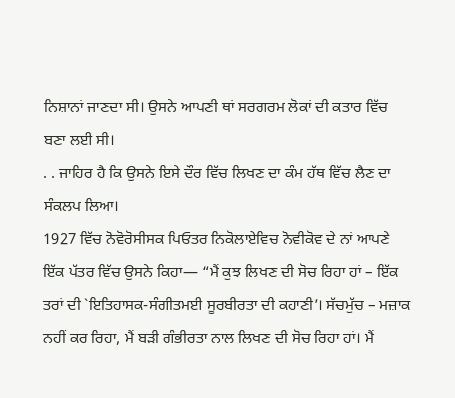ਨਿਸ਼ਾਨਾਂ ਜਾਣਦਾ ਸੀ। ਉਸਨੇ ਆਪਣੀ ਥਾਂ ਸਰਗਰਮ ਲੋਕਾਂ ਦੀ ਕਤਾਰ ਵਿੱਚ ਬਣਾ ਲਈ ਸੀ।
. . ਜਾਹਿਰ ਹੈ ਕਿ ਉਸਨੇ ਇਸੇ ਦੌਰ ਵਿੱਚ ਲਿਖਣ ਦਾ ਕੰਮ ਹੱਥ ਵਿੱਚ ਲੈਣ ਦਾ ਸੰਕਲਪ ਲਿਆ।
1927 ਵਿੱਚ ਨੋਵੋਰੋਸੀਸਕ ਪਿਓਤਰ ਨਿਕੋਲਾਏਵਿਚ ਨੋਵੀਕੋਵ ਦੇ ਨਾਂ ਆਪਣੇ ਇੱਕ ਪੱਤਰ ਵਿੱਚ ਉਸਨੇ ਕਿਹਾ— “ਮੈਂ ਕੁਝ ਲਿਖਣ ਦੀ ਸੋਚ ਰਿਹਾ ਹਾਂ – ਇੱਕ ਤਰਾਂ ਦੀ `ਇਤਿਹਾਸਕ-ਸੰਗੀਤਮਈ ਸੂਰਬੀਰਤਾ ਦੀ ਕਹਾਣੀ’। ਸੱਚਮੁੱਚ – ਮਜ਼ਾਕ ਨਹੀਂ ਕਰ ਰਿਹਾ, ਮੈਂ ਬੜੀ ਗੰਭੀਰਤਾ ਨਾਲ ਲਿਖਣ ਦੀ ਸੋਚ ਰਿਹਾ ਹਾਂ। ਮੈਂ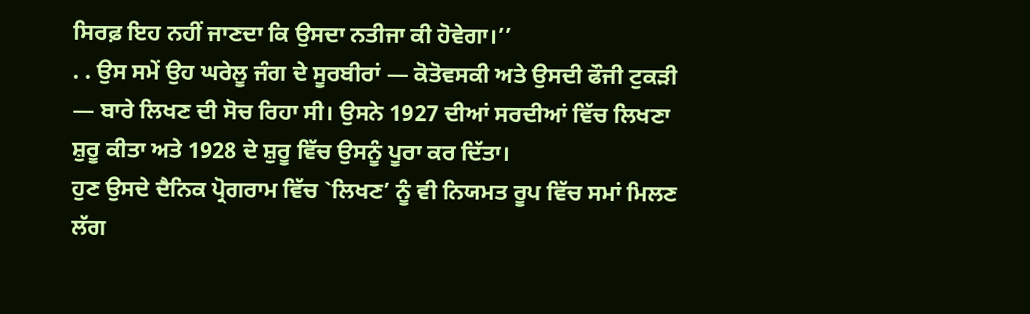ਸਿਰਫ਼ ਇਹ ਨਹੀਂ ਜਾਣਦਾ ਕਿ ਉਸਦਾ ਨਤੀਜਾ ਕੀ ਹੋਵੇਗਾ।’’
. . ਉਸ ਸਮੇਂ ਉਹ ਘਰੇਲੂ ਜੰਗ ਦੇ ਸੂਰਬੀਰਾਂ — ਕੋਤੋਵਸਕੀ ਅਤੇ ਉਸਦੀ ਫੌਜੀ ਟੁਕੜੀ — ਬਾਰੇ ਲਿਖਣ ਦੀ ਸੋਚ ਰਿਹਾ ਸੀ। ਉਸਨੇ 1927 ਦੀਆਂ ਸਰਦੀਆਂ ਵਿੱਚ ਲਿਖਣਾ ਸ਼ੁਰੂ ਕੀਤਾ ਅਤੇ 1928 ਦੇ ਸ਼ੁਰੂ ਵਿੱਚ ਉਸਨੂੰ ਪੂਰਾ ਕਰ ਦਿੱਤਾ।
ਹੁਣ ਉਸਦੇ ਦੈਨਿਕ ਪ੍ਰੋਗਰਾਮ ਵਿੱਚ `ਲਿਖਣ’ ਨੂੰ ਵੀ ਨਿਯਮਤ ਰੂਪ ਵਿੱਚ ਸਮਾਂ ਮਿਲਣ ਲੱਗ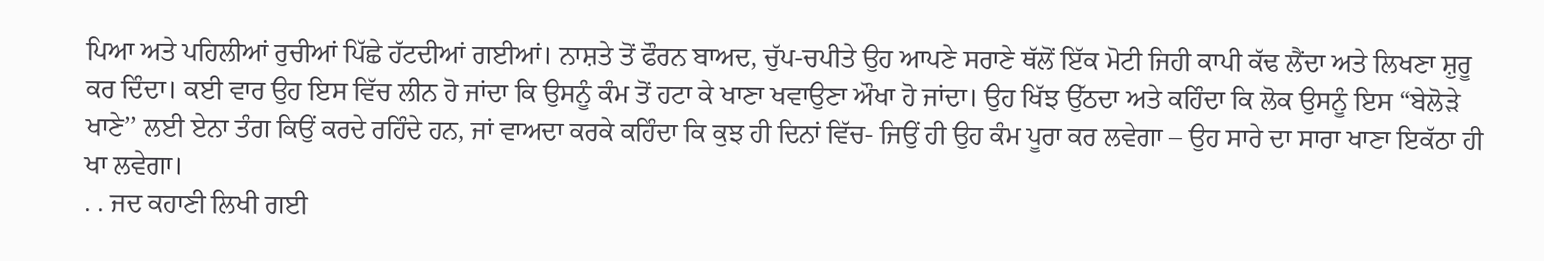ਪਿਆ ਅਤੇ ਪਹਿਲੀਆਂ ਰੁਚੀਆਂ ਪਿੱਛੇ ਹੱਟਦੀਆਂ ਗਈਆਂ। ਨਾਸ਼ਤੇ ਤੋਂ ਫੌਰਨ ਬਾਅਦ, ਚੁੱਪ-ਚਪੀਤੇ ਉਹ ਆਪਣੇ ਸਰਾਣੇ ਥੱਲੋਂ ਇੱਕ ਮੋਟੀ ਜਿਹੀ ਕਾਪੀ ਕੱਢ ਲੈਂਦਾ ਅਤੇ ਲਿਖਣਾ ਸ਼ੁਰੂ ਕਰ ਦਿੰਦਾ। ਕਈ ਵਾਰ ਉਹ ਇਸ ਵਿੱਚ ਲੀਨ ਹੋ ਜਾਂਦਾ ਕਿ ਉਸਨੂੰ ਕੰਮ ਤੋਂ ਹਟਾ ਕੇ ਖਾਣਾ ਖਵਾਉਣਾ ਔਖਾ ਹੋ ਜਾਂਦਾ। ਉਹ ਖਿੱਝ ਉੱਠਦਾ ਅਤੇ ਕਹਿੰਦਾ ਕਿ ਲੋਕ ਉਸਨੂੰ ਇਸ “ਬੇਲੋੜੇ ਖਾਣੇ’’ ਲਈ ਏਨਾ ਤੰਗ ਕਿਉਂ ਕਰਦੇ ਰਹਿੰਦੇ ਹਨ, ਜਾਂ ਵਾਅਦਾ ਕਰਕੇ ਕਹਿੰਦਾ ਕਿ ਕੁਝ ਹੀ ਦਿਨਾਂ ਵਿੱਚ- ਜਿਉਂ ਹੀ ਉਹ ਕੰਮ ਪੂਰਾ ਕਰ ਲਵੇਗਾ – ਉਹ ਸਾਰੇ ਦਾ ਸਾਰਾ ਖਾਣਾ ਇਕੱਠਾ ਹੀ ਖਾ ਲਵੇਗਾ।
. . ਜਦ ਕਹਾਣੀ ਲਿਖੀ ਗਈ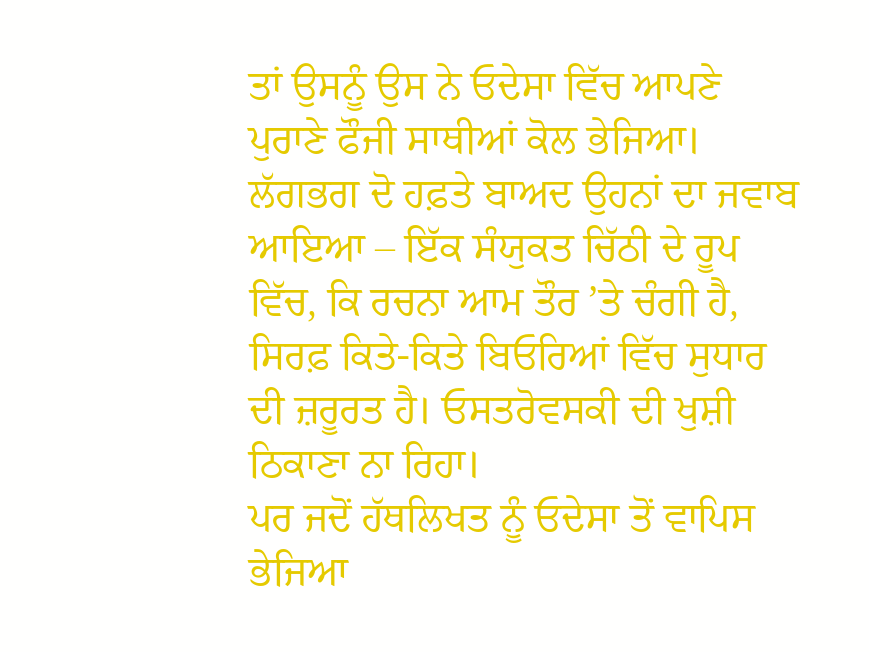ਤਾਂ ਉਸਨੂੰ ਉਸ ਨੇ ਓਦੇਸਾ ਵਿੱਚ ਆਪਣੇ ਪੁਰਾਣੇ ਫੌਜੀ ਸਾਥੀਆਂ ਕੋਲ ਭੇਜਿਆ। ਲੱਗਭਗ ਦੋ ਹਫ਼ਤੇ ਬਾਅਦ ਉਹਨਾਂ ਦਾ ਜਵਾਬ ਆਇਆ – ਇੱਕ ਸੰਯੁਕਤ ਚਿੱਠੀ ਦੇ ਰੂਪ ਵਿੱਚ, ਕਿ ਰਚਨਾ ਆਮ ਤੌਰ ’ਤੇ ਚੰਗੀ ਹੈ, ਸਿਰਫ਼ ਕਿਤੇ-ਕਿਤੇ ਬਿਓਰਿਆਂ ਵਿੱਚ ਸੁਧਾਰ ਦੀ ਜ਼ਰੂਰਤ ਹੈ। ਓਸਤਰੋਵਸਕੀ ਦੀ ਖੁਸ਼ੀ ਠਿਕਾਣਾ ਨਾ ਰਿਹਾ।
ਪਰ ਜਦੋਂ ਹੱਥਲਿਖਤ ਨੂੰ ਓਦੇਸਾ ਤੋਂ ਵਾਪਿਸ ਭੇਜਿਆ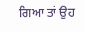ਗਿਆ ਤਾਂ ਉਹ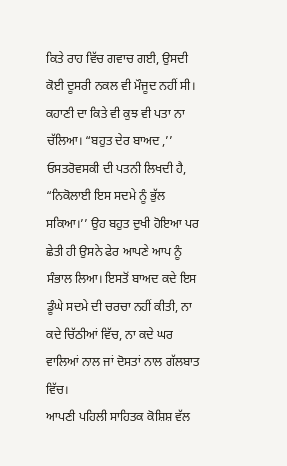ਕਿਤੇ ਰਾਹ ਵਿੱਚ ਗਵਾਚ ਗਈ, ਉਸਦੀ ਕੋਈ ਦੂਸਰੀ ਨਕਲ ਵੀ ਮੌਜੂਦ ਨਹੀਂ ਸੀ। ਕਹਾਣੀ ਦਾ ਕਿਤੇ ਵੀ ਕੁਝ ਵੀ ਪਤਾ ਨਾ ਚੱਲਿਆ। “ਬਹੁਤ ਦੇਰ ਬਾਅਦ ,’’ ਓਸਤਰੋਵਸਕੀ ਦੀ ਪਤਨੀ ਲਿਖਦੀ ਹੈ, “ਨਿਕੋਲਾਈ ਇਸ ਸਦਮੇ ਨੂੰ ਭੁੱਲ ਸਕਿਆ।’’ ਉਹ ਬਹੁਤ ਦੁਖੀ ਹੋਇਆ ਪਰ ਛੇਤੀ ਹੀ ਉਸਨੇ ਫੇਰ ਆਪਣੇ ਆਪ ਨੂੰ ਸੰਭਾਲ ਲਿਆ। ਇਸਤੋਂ ਬਾਅਦ ਕਦੇ ਇਸ ਡੂੰਘੇ ਸਦਮੇ ਦੀ ਚਰਚਾ ਨਹੀਂ ਕੀਤੀ, ਨਾ ਕਦੇ ਚਿੱਠੀਆਂ ਵਿੱਚ, ਨਾ ਕਦੇ ਘਰ ਵਾਲਿਆਂ ਨਾਲ ਜਾਂ ਦੋਸਤਾਂ ਨਾਲ ਗੱਲਬਾਤ ਵਿੱਚ।
ਆਪਣੀ ਪਹਿਲੀ ਸਾਹਿਤਕ ਕੋਸ਼ਿਸ਼ ਵੱਲ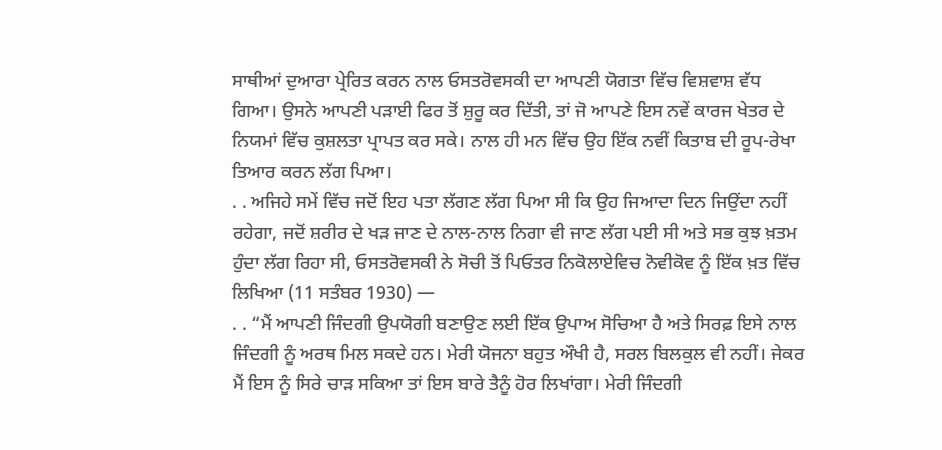ਸਾਥੀਆਂ ਦੁਆਰਾ ਪ੍ਰੇਰਿਤ ਕਰਨ ਨਾਲ ਓਸਤਰੋਵਸਕੀ ਦਾ ਆਪਣੀ ਯੋਗਤਾ ਵਿੱਚ ਵਿਸ਼ਵਾਸ਼ ਵੱਧ ਗਿਆ। ਉਸਨੇ ਆਪਣੀ ਪੜਾਈ ਫਿਰ ਤੋਂ ਸ਼ੁਰੂ ਕਰ ਦਿੱਤੀ, ਤਾਂ ਜੋ ਆਪਣੇ ਇਸ ਨਵੇਂ ਕਾਰਜ ਖੇਤਰ ਦੇ ਨਿਯਮਾਂ ਵਿੱਚ ਕੁਸ਼ਲਤਾ ਪ੍ਰਾਪਤ ਕਰ ਸਕੇ। ਨਾਲ ਹੀ ਮਨ ਵਿੱਚ ਉਹ ਇੱਕ ਨਵੀਂ ਕਿਤਾਬ ਦੀ ਰੂਪ-ਰੇਖਾ ਤਿਆਰ ਕਰਨ ਲੱਗ ਪਿਆ।
. . ਅਜਿਹੇ ਸਮੇਂ ਵਿੱਚ ਜਦੋਂ ਇਹ ਪਤਾ ਲੱਗਣ ਲੱਗ ਪਿਆ ਸੀ ਕਿ ਉਹ ਜਿਆਦਾ ਦਿਨ ਜਿਉਂਦਾ ਨਹੀਂ ਰਹੇਗਾ, ਜਦੋਂ ਸ਼ਰੀਰ ਦੇ ਖੜ ਜਾਣ ਦੇ ਨਾਲ-ਨਾਲ ਨਿਗਾ ਵੀ ਜਾਣ ਲੱਗ ਪਈ ਸੀ ਅਤੇ ਸਭ ਕੁਝ ਖ਼ਤਮ ਹੁੰਦਾ ਲੱਗ ਰਿਹਾ ਸੀ, ਓਸਤਰੋਵਸਕੀ ਨੇ ਸੋਚੀ ਤੋਂ ਪਿਓਤਰ ਨਿਕੋਲਾਏਵਿਚ ਨੋਵੀਕੋਵ ਨੂੰ ਇੱਕ ਖ਼ਤ ਵਿੱਚ ਲਿਖਿਆ (11 ਸਤੰਬਰ 1930) —
. . “ਮੈਂ ਆਪਣੀ ਜਿੰਦਗੀ ਉਪਯੋਗੀ ਬਣਾਉਣ ਲਈ ਇੱਕ ਉਪਾਅ ਸੋਚਿਆ ਹੈ ਅਤੇ ਸਿਰਫ਼ ਇਸੇ ਨਾਲ ਜਿੰਦਗੀ ਨੂੰ ਅਰਥ ਮਿਲ ਸਕਦੇ ਹਨ। ਮੇਰੀ ਯੋਜਨਾ ਬਹੁਤ ਔਖੀ ਹੈ, ਸਰਲ ਬਿਲਕੁਲ ਵੀ ਨਹੀਂ। ਜੇਕਰ ਮੈਂ ਇਸ ਨੂੰ ਸਿਰੇ ਚਾੜ ਸਕਿਆ ਤਾਂ ਇਸ ਬਾਰੇ ਤੈਨੂੰ ਹੋਰ ਲਿਖਾਂਗਾ। ਮੇਰੀ ਜਿੰਦਗੀ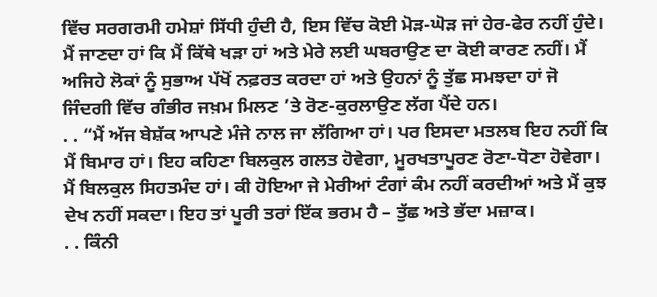ਵਿੱਚ ਸਰਗਰਮੀ ਹਮੇਸ਼ਾਂ ਸਿੱਧੀ ਹੁੰਦੀ ਹੈ, ਇਸ ਵਿੱਚ ਕੋਈ ਮੋੜ-ਘੋੜ ਜਾਂ ਹੇਰ-ਫੇਰ ਨਹੀਂ ਹੁੰਦੇ। ਮੈਂ ਜਾਣਦਾ ਹਾਂ ਕਿ ਮੈਂ ਕਿੱਥੇ ਖੜਾ ਹਾਂ ਅਤੇ ਮੇਰੇ ਲਈ ਘਬਰਾਉਣ ਦਾ ਕੋਈ ਕਾਰਣ ਨਹੀਂ। ਮੈਂ ਅਜਿਹੇ ਲੋਕਾਂ ਨੂੰ ਸੁਭਾਅ ਪੱਖੋਂ ਨਫ਼ਰਤ ਕਰਦਾ ਹਾਂ ਅਤੇ ਉਹਨਾਂ ਨੂੰ ਤੁੱਛ ਸਮਝਦਾ ਹਾਂ ਜੋ ਜਿੰਦਗੀ ਵਿੱਚ ਗੰਭੀਰ ਜਖ਼ਮ ਮਿਲਣ ’ਤੇ ਰੋਣ-ਕੁਰਲਾਉਣ ਲੱਗ ਪੈਂਦੇ ਹਨ।
. . “ਮੈਂ ਅੱਜ ਬੇਸ਼ੱਕ ਆਪਣੇ ਮੰਜੇ ਨਾਲ ਜਾ ਲੱਗਿਆ ਹਾਂ। ਪਰ ਇਸਦਾ ਮਤਲਬ ਇਹ ਨਹੀਂ ਕਿ ਮੈਂ ਬਿਮਾਰ ਹਾਂ। ਇਹ ਕਹਿਣਾ ਬਿਲਕੁਲ ਗਲਤ ਹੋਵੇਗਾ, ਮੂਰਖਤਾਪੂਰਣ ਰੋਣਾ-ਧੋਣਾ ਹੋਵੇਗਾ। ਮੈਂ ਬਿਲਕੁਲ ਸਿਹਤਮੰਦ ਹਾਂ। ਕੀ ਹੋਇਆ ਜੇ ਮੇਰੀਆਂ ਟੰਗਾਂ ਕੰਮ ਨਹੀਂ ਕਰਦੀਆਂ ਅਤੇ ਮੈਂ ਕੁਝ ਦੇਖ ਨਹੀਂ ਸਕਦਾ। ਇਹ ਤਾਂ ਪੂਰੀ ਤਰਾਂ ਇੱਕ ਭਰਮ ਹੈ – ਤੁੱਛ ਅਤੇ ਭੱਦਾ ਮਜ਼ਾਕ।
. . ਕਿੰਨੀ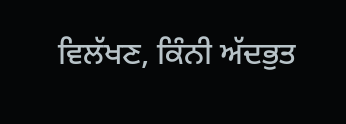ਵਿਲੱਖਣ, ਕਿੰਨੀ ਅੱਦਭੁਤ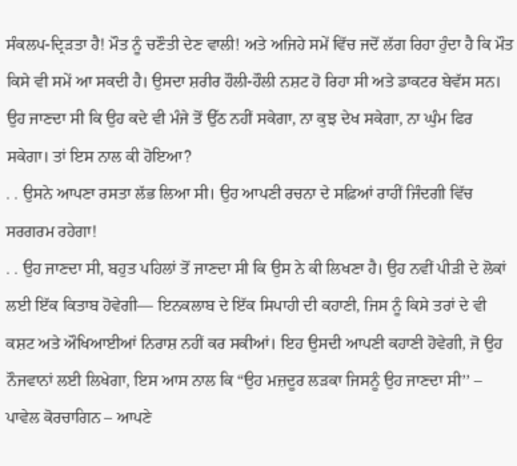ਸੰਕਲਪ-ਦ੍ਰਿੜਤਾ ਹੈ! ਮੌਤ ਨੂੰ ਚਣੌਤੀ ਦੇਣ ਵਾਲੀ! ਅਤੇ ਅਜਿਹੇ ਸਮੇਂ ਵਿੱਚ ਜਦੋਂ ਲੱਗ ਰਿਹਾ ਹੁੰਦਾ ਹੈ ਕਿ ਮੌਤ ਕਿਸੇ ਵੀ ਸਮੇਂ ਆ ਸਕਦੀ ਹੈ। ਉਸਦਾ ਸ਼ਰੀਰ ਹੌਲੀ-ਹੌਲੀ ਨਸ਼ਟ ਹੋ ਰਿਹਾ ਸੀ ਅਤੇ ਡਾਕਟਰ ਬੇਵੱਸ ਸਨ। ਉਹ ਜਾਣਦਾ ਸੀ ਕਿ ਉਹ ਕਦੇ ਵੀ ਮੰਜੇ ਤੋਂ ਉੱਠ ਨਹੀਂ ਸਕੇਗਾ, ਨਾ ਕੁਝ ਦੇਖ ਸਕੇਗਾ, ਨਾ ਘੁੰਮ ਫਿਰ ਸਕੇਗਾ। ਤਾਂ ਇਸ ਨਾਲ ਕੀ ਹੋਇਆ?
. . ਉਸਨੇ ਆਪਣਾ ਰਸਤਾ ਲੱਭ ਲਿਆ ਸੀ। ਉਹ ਆਪਣੀ ਰਚਨਾ ਦੇ ਸਫ਼ਿਆਂ ਰਾਹੀਂ ਜਿੰਦਗੀ ਵਿੱਚ ਸਰਗਰਮ ਰਹੇਗਾ!
. . ਉਹ ਜਾਣਦਾ ਸੀ, ਬਹੁਤ ਪਹਿਲਾਂ ਤੋਂ ਜਾਣਦਾ ਸੀ ਕਿ ਉਸ ਨੇ ਕੀ ਲਿਖਣਾ ਹੈ। ਉਹ ਨਵੀਂ ਪੀੜੀ ਦੇ ਲੋਕਾਂ ਲਈ ਇੱਕ ਕਿਤਾਬ ਹੋਵੇਗੀ— ਇਨਕਲਾਬ ਦੇ ਇੱਕ ਸਿਪਾਹੀ ਦੀ ਕਹਾਣੀ, ਜਿਸ ਨੂੰ ਕਿਸੇ ਤਰਾਂ ਦੇ ਵੀ ਕਸ਼ਟ ਅਤੇ ਔਖਿਆਈਆਂ ਨਿਰਾਸ਼ ਨਹੀਂ ਕਰ ਸਕੀਆਂ। ਇਹ ਉਸਦੀ ਆਪਣੀ ਕਹਾਣੀ ਹੋਵੇਗੀ, ਜੋ ਉਹ ਨੌਜਵਾਨਾਂ ਲਈ ਲਿਖੇਗਾ, ਇਸ ਆਸ ਨਾਲ ਕਿ “ਉਹ ਮਜ਼ਦੂਰ ਲੜਕਾ ਜਿਸਨੂੰ ਉਹ ਜਾਣਦਾ ਸੀ’’ – ਪਾਵੇਲ ਕੋਰਚਾਗਿਨ – ਆਪਣੇ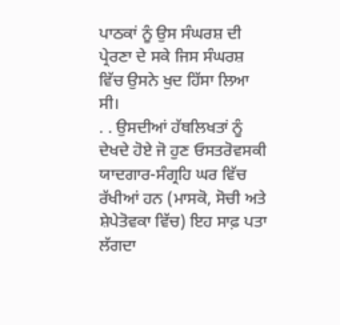ਪਾਠਕਾਂ ਨੂੰ ਉਸ ਸੰਘਰਸ਼ ਦੀ ਪ੍ਰੇਰਣਾ ਦੇ ਸਕੇ ਜਿਸ ਸੰਘਰਸ਼ ਵਿੱਚ ਉਸਨੇ ਖੁਦ ਹਿੱਸਾ ਲਿਆ ਸੀ।
. . ਉਸਦੀਆਂ ਹੱਥਲਿਖਤਾਂ ਨੂੰ ਦੇਖਦੇ ਹੋਏ ਜੋ ਹੁਣ ਓਸਤਰੋਵਸਕੀ ਯਾਦਗਾਰ-ਸੰਗ੍ਰਹਿ ਘਰ ਵਿੱਚ ਰੱਖੀਆਂ ਹਨ (ਮਾਸਕੋ, ਸੋਚੀ ਅਤੇ ਸ਼ੇਪੇਤੋਵਕਾ ਵਿੱਚ) ਇਹ ਸਾਫ਼ ਪਤਾ ਲੱਗਦਾ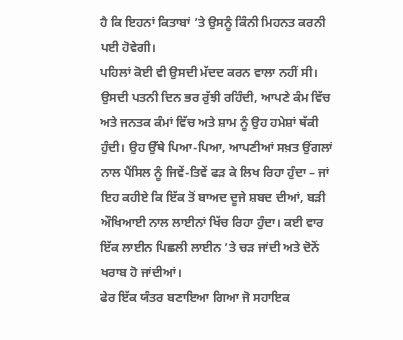ਹੈ ਕਿ ਇਹਨਾਂ ਕਿਤਾਬਾਂ ’ਤੇ ਉਸਨੂੰ ਕਿੰਨੀ ਮਿਹਨਤ ਕਰਨੀ ਪਈ ਹੋਵੇਗੀ।
ਪਹਿਲਾਂ ਕੋਈ ਵੀ ਉਸਦੀ ਮੱਦਦ ਕਰਨ ਵਾਲਾ ਨਹੀਂ ਸੀ। ਉਸਦੀ ਪਤਨੀ ਦਿਨ ਭਰ ਰੁੱਝੀ ਰਹਿੰਦੀ, ਆਪਣੇ ਕੰਮ ਵਿੱਚ ਅਤੇ ਜਨਤਕ ਕੰਮਾਂ ਵਿੱਚ ਅਤੇ ਸ਼ਾਮ ਨੂੰ ਉਹ ਹਮੇਸ਼ਾਂ ਥੱਕੀ ਹੁੰਦੀ। ਉਹ ਉੱਥੇ ਪਿਆ-ਪਿਆ, ਆਪਣੀਆਂ ਸਖ਼ਤ ਉਂਗਲਾਂ ਨਾਲ ਪੈਂਸਿਲ ਨੂੰ ਜਿਵੇਂ-ਤਿਵੇਂ ਫੜ ਕੇ ਲਿਖ ਰਿਹਾ ਹੁੰਦਾ – ਜਾਂ ਇਹ ਕਹੀਏ ਕਿ ਇੱਕ ਤੋਂ ਬਾਅਦ ਦੂਜੇ ਸ਼ਬਦ ਦੀਆਂ, ਬੜੀ ਔਖਿਆਈ ਨਾਲ ਲਾਈਨਾਂ ਖਿੱਚ ਰਿਹਾ ਹੁੰਦਾ। ਕਈ ਵਾਰ ਇੱਕ ਲਾਈਨ ਪਿਛਲੀ ਲਾਈਨ ’ਤੇ ਚੜ ਜਾਂਦੀ ਅਤੇ ਦੋਨੋਂ ਖਰਾਬ ਹੋ ਜਾਂਦੀਆਂ।
ਫੇਰ ਇੱਕ ਯੰਤਰ ਬਣਾਇਆ ਗਿਆ ਜੋ ਸਹਾਇਕ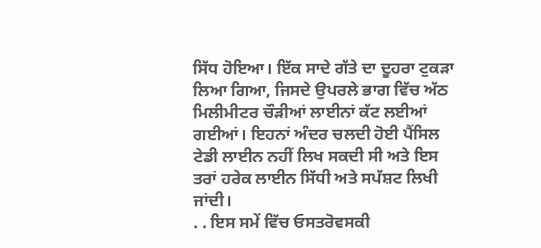ਸਿੱਧ ਹੋਇਆ। ਇੱਕ ਸਾਦੇ ਗੱਤੇ ਦਾ ਦੂਹਰਾ ਟੁਕੜਾ ਲਿਆ ਗਿਆ, ਜਿਸਦੇ ਉਪਰਲੇ ਭਾਗ ਵਿੱਚ ਅੱਠ ਮਿਲੀਮੀਟਰ ਚੌੜੀਆਂ ਲਾਈਨਾਂ ਕੱਟ ਲਈਆਂ ਗਈਆਂ। ਇਹਨਾਂ ਅੰਦਰ ਚਲਦੀ ਹੋਈ ਪੈਂਸਿਲ ਟੇਡੀ ਲਾਈਨ ਨਹੀਂ ਲਿਖ ਸਕਦੀ ਸੀ ਅਤੇ ਇਸ ਤਰਾਂ ਹਰੇਕ ਲਾਈਨ ਸਿੱਧੀ ਅਤੇ ਸਪੱਸ਼ਟ ਲਿਖੀ ਜਾਂਦੀ।
. . ਇਸ ਸਮੇਂ ਵਿੱਚ ਓਸਤਰੋਵਸਕੀ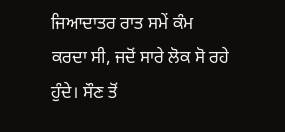ਜਿਆਦਾਤਰ ਰਾਤ ਸਮੇਂ ਕੰਮ ਕਰਦਾ ਸੀ, ਜਦੋਂ ਸਾਰੇ ਲੋਕ ਸੋ ਰਹੇ ਹੁੰਦੇ। ਸੌਣ ਤੋਂ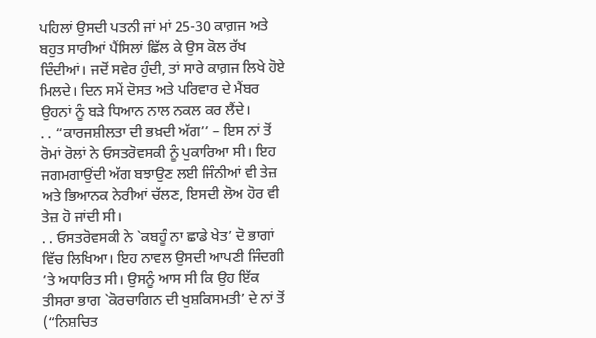ਪਹਿਲਾਂ ਉਸਦੀ ਪਤਨੀ ਜਾਂ ਮਾਂ 25-30 ਕਾਗ਼ਜ ਅਤੇ ਬਹੁਤ ਸਾਰੀਆਂ ਪੈਂਸਿਲਾਂ ਛਿੱਲ ਕੇ ਉਸ ਕੋਲ ਰੱਖ ਦਿੰਦੀਆਂ। ਜਦੋਂ ਸਵੇਰ ਹੁੰਦੀ, ਤਾਂ ਸਾਰੇ ਕਾਗ਼ਜ ਲਿਖੇ ਹੋਏ ਮਿਲਦੇ। ਦਿਨ ਸਮੇਂ ਦੋਸਤ ਅਤੇ ਪਰਿਵਾਰ ਦੇ ਮੈਂਬਰ ਉਹਨਾਂ ਨੂੰ ਬੜੇ ਧਿਆਨ ਨਾਲ ਨਕਲ ਕਰ ਲੈਂਦੇ।
. . “ਕਾਰਜਸ਼ੀਲਤਾ ਦੀ ਭਖ਼ਦੀ ਅੱਗ’’ – ਇਸ ਨਾਂ ਤੋਂ ਰੋਮਾਂ ਰੋਲਾਂ ਨੇ ਓਸਤਰੋਵਸਕੀ ਨੂੰ ਪੁਕਾਰਿਆ ਸੀ। ਇਹ ਜਗਮਗਾਉਂਦੀ ਅੱਗ ਬਝਾਉਣ ਲਈ ਜਿੰਨੀਆਂ ਵੀ ਤੇਜ਼ ਅਤੇ ਭਿਆਨਕ ਨੇਰੀਆਂ ਚੱਲਣ, ਇਸਦੀ ਲੋਅ ਹੋਰ ਵੀ ਤੇਜ਼ ਹੋ ਜਾਂਦੀ ਸੀ।
. . ਓਸਤਰੋਵਸਕੀ ਨੇ `ਕਬਹੂੰ ਨਾ ਛਾਡੇ ਖੇਤ’ ਦੋ ਭਾਗਾਂ ਵਿੱਚ ਲਿਖਿਆ। ਇਹ ਨਾਵਲ ਉਸਦੀ ਆਪਣੀ ਜਿੰਦਗੀ ’ਤੇ ਅਧਾਰਿਤ ਸੀ। ਉਸਨੂੰ ਆਸ ਸੀ ਕਿ ਉਹ ਇੱਕ ਤੀਸਰਾ ਭਾਗ `ਕੋਰਚਾਗਿਨ ਦੀ ਖੁਸ਼ਕਿਸਮਤੀ’ ਦੇ ਨਾਂ ਤੋਂ (“ਨਿਸ਼ਚਿਤ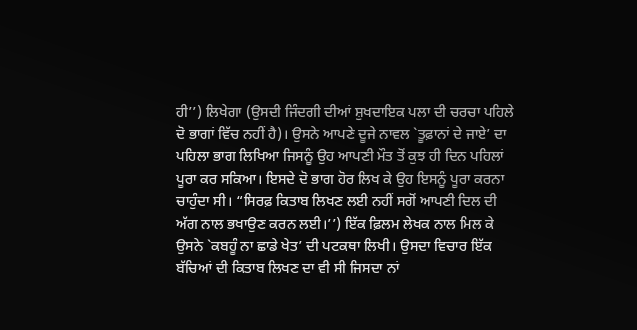ਹੀ’’) ਲਿਖੇਗਾ (ਉਸਦੀ ਜਿੰਦਗੀ ਦੀਆਂ ਸ਼ੁਖਦਾਇਕ ਪਲਾ ਦੀ ਚਰਚਾ ਪਹਿਲੇ ਦੋ ਭਾਗਾਂ ਵਿੱਚ ਨਹੀਂ ਹੈ)। ਉਸਨੇ ਆਪਣੇ ਦੂਜੇ ਨਾਵਲ `ਤੂਫ਼ਾਨਾਂ ਦੇ ਜਾਏ’ ਦਾ ਪਹਿਲਾ ਭਾਗ ਲਿਖਿਆ ਜਿਸਨੂੰ ਉਹ ਆਪਣੀ ਮੌਤ ਤੋਂ ਕੁਝ ਹੀ ਦਿਨ ਪਹਿਲਾਂ ਪੂਰਾ ਕਰ ਸਕਿਆ। ਇਸਦੇ ਦੋ ਭਾਗ ਹੋਰ ਲਿਖ ਕੇ ਉਹ ਇਸਨੂੰ ਪੂਰਾ ਕਰਨਾ ਚਾਹੁੰਦਾ ਸੀ। “ਸਿਰਫ਼ ਕਿਤਾਬ ਲਿਖਣ ਲਈ ਨਹੀਂ ਸਗੋਂ ਆਪਣੀ ਦਿਲ ਦੀ ਅੱਗ ਨਾਲ ਭਖਾਉਣ ਕਰਨ ਲਈ।’’) ਇੱਕ ਫ਼ਿਲਮ ਲੇਖਕ ਨਾਲ ਮਿਲ ਕੇ ਉਸਨੇ `ਕਬਹੂੰ ਨਾ ਛਾਡੇ ਖੇਤ’ ਦੀ ਪਟਕਥਾ ਲਿਖੀ। ਉਸਦਾ ਵਿਚਾਰ ਇੱਕ ਬੱਚਿਆਂ ਦੀ ਕਿਤਾਬ ਲਿਖਣ ਦਾ ਵੀ ਸੀ ਜਿਸਦਾ ਨਾਂ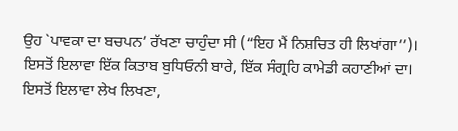ਉਹ `ਪਾਵਕਾ ਦਾ ਬਚਪਨ’ ਰੱਖਣਾ ਚਾਹੁੰਦਾ ਸੀ (“ਇਹ ਮੈਂ ਨਿਸ਼ਚਿਤ ਹੀ ਲਿਖਾਂਗਾ’’)। ਇਸਤੋਂ ਇਲਾਵਾ ਇੱਕ ਕਿਤਾਬ ਬੁਧਿਓਨੀ ਬਾਰੇ, ਇੱਕ ਸੰਗ੍ਰਹਿ ਕਾਮੇਡੀ ਕਹਾਣੀਆਂ ਦਾ। ਇਸਤੋਂ ਇਲਾਵਾ ਲੇਖ ਲਿਖਣਾ,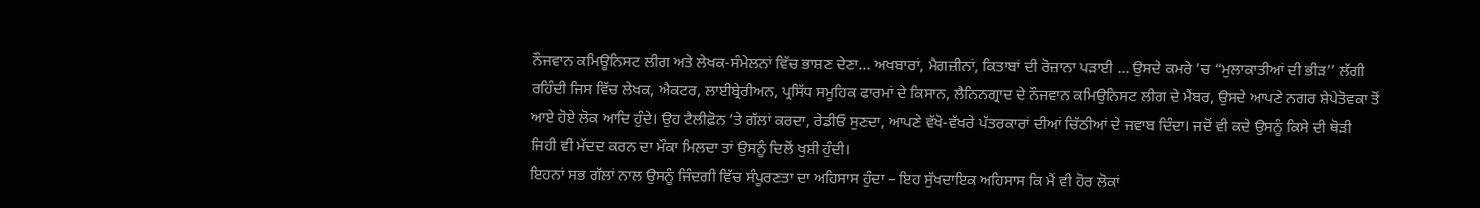ਨੌਜਵਾਨ ਕਮਿਊਨਿਸਟ ਲੀਗ ਅਤੇ ਲੇਖਕ-ਸੰਮੇਲਨਾਂ ਵਿੱਚ ਭਾਸ਼ਣ ਦੇਣਾ… ਅਖਬਾਰਾਂ, ਮੈਗਜ਼ੀਨਾਂ, ਕਿਤਾਬਾਂ ਦੀ ਰੋਜ਼ਾਨਾ ਪੜਾਈ … ਉਸਦੇ ਕਮਰੇ ’ਚ “ਮੁਲਾਕਾਤੀਆਂ ਦੀ ਭੀੜ’’ ਲੱਗੀ ਰਹਿੰਦੀ ਜਿਸ ਵਿੱਚ ਲੇਖਕ, ਐਕਟਰ, ਲਾਈਬ੍ਰੇਰੀਅਨ, ਪ੍ਰਸਿੱਧ ਸਮੂਹਿਕ ਫਾਰਮਾਂ ਦੇ ਕਿਸਾਨ, ਲੈਨਿਨਗ੍ਰਾਦ ਦੇ ਨੌਜਵਾਨ ਕਮਿਉਨਿਸਟ ਲੀਗ ਦੇ ਮੈਂਬਰ, ਉਸਦੇ ਆਪਣੇ ਨਗਰ ਸ਼ੇਪੇਤੋਵਕਾ ਤੋਂ ਆਏ ਹੋਏ ਲੋਕ ਆਦਿ ਹੁੰਦੇ। ਉਹ ਟੈਲੀਫ਼ੋਨ ’ਤੇ ਗੱਲਾਂ ਕਰਦਾ, ਰੇਡੀਓ ਸੁਣਦਾ, ਆਪਣੇ ਵੱਖੋ-ਵੱਖਰੇ ਪੱਤਰਕਾਰਾਂ ਦੀਆਂ ਚਿੱਠੀਆਂ ਦੇ ਜਵਾਬ ਦਿੰਦਾ। ਜਦੋਂ ਵੀ ਕਦੇ ਉਸਨੂੰ ਕਿਸੇ ਦੀ ਥੋੜੀ ਜਿਹੀ ਵੀ ਮੱਦਦ ਕਰਨ ਦਾ ਮੌਕਾ ਮਿਲਦਾ ਤਾਂ ਉਸਨੂੰ ਦਿਲੋਂ ਖੁਸ਼ੀ ਹੁੰਦੀ।
ਇਹਨਾਂ ਸਭ ਗੱਲਾਂ ਨਾਲ ਉਸਨੂੰ ਜਿੰਦਗੀ ਵਿੱਚ ਸੰਪੂਰਣਤਾ ਦਾ ਅਹਿਸਾਸ ਹੁੰਦਾ – ਇਹ ਸੁੱਖਦਾਇਕ ਅਹਿਸਾਸ ਕਿ ਮੈਂ ਵੀ ਹੋਰ ਲੋਕਾਂ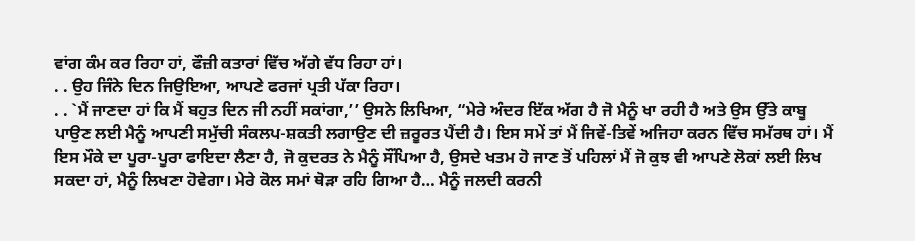ਵਾਂਗ ਕੰਮ ਕਰ ਰਿਹਾ ਹਾਂ, ਫੌਜ਼ੀ ਕਤਾਰਾਂ ਵਿੱਚ ਅੱਗੇ ਵੱਧ ਰਿਹਾ ਹਾਂ।
. . ਉਹ ਜਿੰਨੇ ਦਿਨ ਜਿਉਇਆ, ਆਪਣੇ ਫਰਜਾਂ ਪ੍ਰਤੀ ਪੱਕਾ ਰਿਹਾ।
. . `ਮੈਂ ਜਾਣਦਾ ਹਾਂ ਕਿ ਮੈਂ ਬਹੁਤ ਦਿਨ ਜੀ ਨਹੀਂ ਸਕਾਂਗਾ,’’ ਉਸਨੇ ਲਿਖਿਆ, “ਮੇਰੇ ਅੰਦਰ ਇੱਕ ਅੱਗ ਹੈ ਜੋ ਮੈਨੂੰ ਖਾ ਰਹੀ ਹੈ ਅਤੇ ਉਸ ਉੱਤੇ ਕਾਬੂ ਪਾਉਣ ਲਈ ਮੈਨੂੰ ਆਪਣੀ ਸਮੁੱਚੀ ਸੰਕਲਪ-ਸ਼ਕਤੀ ਲਗਾਉਣ ਦੀ ਜ਼ਰੂਰਤ ਪੈਂਦੀ ਹੈ। ਇਸ ਸਮੇਂ ਤਾਂ ਮੈਂ ਜਿਵੇਂ-ਤਿਵੇਂ ਅਜਿਹਾ ਕਰਨ ਵਿੱਚ ਸਮੱਰਥ ਹਾਂ। ਮੈਂ ਇਸ ਮੌਕੇ ਦਾ ਪੂਰਾ-ਪੂਰਾ ਫਾਇਦਾ ਲੈਣਾ ਹੈ, ਜੋ ਕੁਦਰਤ ਨੇ ਮੈਨੂੰ ਸੌਂਪਿਆ ਹੈ, ਉਸਦੇ ਖਤਮ ਹੋ ਜਾਣ ਤੋਂ ਪਹਿਲਾਂ ਮੈਂ ਜੋ ਕੁਝ ਵੀ ਆਪਣੇ ਲੋਕਾਂ ਲਈ ਲਿਖ ਸਕਦਾ ਹਾਂ, ਮੈਨੂੰ ਲਿਖਣਾ ਹੋਵੇਗਾ। ਮੇਰੇ ਕੋਲ ਸਮਾਂ ਥੋੜਾ ਰਹਿ ਗਿਆ ਹੈ… ਮੈਨੂੰ ਜਲਦੀ ਕਰਨੀ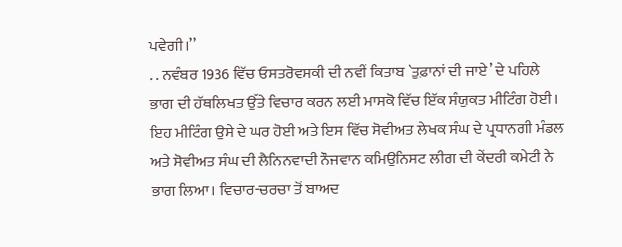ਪਵੇਗੀ।’’
. . ਨਵੰਬਰ 1936 ਵਿੱਚ ਓਸਤਰੋਵਸਕੀ ਦੀ ਨਵੀਂ ਕਿਤਾਬ `ਤੁਫ਼ਾਨਾਂ ਦੀ ਜਾਏ’ ਦੇ ਪਹਿਲੇ ਭਾਗ ਦੀ ਹੱਥਲਿਖਤ ਉੱਤੇ ਵਿਚਾਰ ਕਰਨ ਲਈ ਮਾਸਕੋ ਵਿੱਚ ਇੱਕ ਸੰਯੁਕਤ ਮੀਟਿੰਗ ਹੋਈ। ਇਹ ਮੀਟਿੰਗ ਉਸੇ ਦੇ ਘਰ ਹੋਈ ਅਤੇ ਇਸ ਵਿੱਚ ਸੋਵੀਅਤ ਲੇਖਕ ਸੰਘ ਦੇ ਪ੍ਰਧਾਨਗੀ ਮੰਡਲ ਅਤੇ ਸੋਵੀਅਤ ਸੰਘ ਦੀ ਲੈਨਿਨਵਾਦੀ ਨੌਜਵਾਨ ਕਮਿਉਨਿਸਟ ਲੀਗ ਦੀ ਕੇਂਦਰੀ ਕਮੇਟੀ ਨੇ ਭਾਗ ਲਿਆ। ਵਿਚਾਰ-ਚਰਚਾ ਤੋਂ ਬਾਅਦ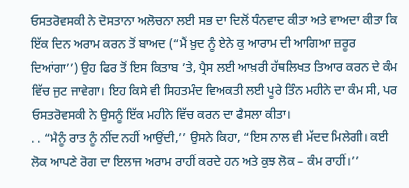ਓਸਤਰੋਵਸਕੀ ਨੇ ਦੋਸਤਾਨਾ ਅਲੋਚਨਾ ਲਈ ਸਭ ਦਾ ਦਿਲੋਂ ਧੰਨਵਾਦ ਕੀਤਾ ਅਤੇ ਵਾਅਦਾ ਕੀਤਾ ਕਿ ਇੱਕ ਦਿਨ ਅਰਾਮ ਕਰਨ ਤੋਂ ਬਾਅਦ (“ਮੈਂ ਖ਼ੁਦ ਨੂੰ ਏਨੇ ਕੁ ਆਰਾਮ ਦੀ ਆਗਿਆ ਜ਼ਰੂਰ ਦਿਆਂਗਾ’’) ਉਹ ਫਿਰ ਤੋਂ ਇਸ ਕਿਤਾਬ ’ਤੇ, ਪ੍ਰੈਸ ਲਈ ਆਖ਼ਰੀ ਹੱਥਲਿਖਤ ਤਿਆਰ ਕਰਨ ਦੇ ਕੰਮ ਵਿੱਚ ਜੁਟ ਜਾਵੇਗਾ। ਇਹ ਕਿਸੇ ਵੀ ਸਿਹਤਮੰਦ ਵਿਅਕਤੀ ਲਈ ਪੂਰੇ ਤਿੰਨ ਮਹੀਨੇ ਦਾ ਕੰਮ ਸੀ, ਪਰ ਓਸਤਰੋਵਸਕੀ ਨੇ ਉਸਨੂੰ ਇੱਕ ਮਹੀਨੇ ਵਿੱਚ ਕਰਨ ਦਾ ਫੈਸਲਾ ਕੀਤਾ।
. . “ਮੈਨੂੰ ਰਾਤ ਨੂੰ ਨੀਂਦ ਨਹੀਂ ਆਉਂਦੀ,’’ ਉਸਨੇ ਕਿਹਾ, “ਇਸ ਨਾਲ ਵੀ ਮੱਦਦ ਮਿਲੇਗੀ। ਕਈ ਲੋਕ ਆਪਣੇ ਰੋਗ ਦਾ ਇਲਾਜ ਅਰਾਮ ਰਾਹੀਂ ਕਰਦੇ ਹਨ ਅਤੇ ਕੁਝ ਲੋਕ – ਕੰਮ ਰਾਹੀਂ।’’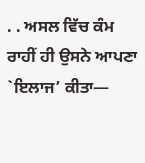. . ਅਸਲ ਵਿੱਚ ਕੰਮ ਰਾਹੀਂ ਹੀ ਉਸਨੇ ਆਪਣਾ `ਇਲਾਜ’ ਕੀਤਾ—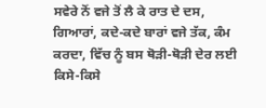ਸਵੇਰੇ ਨੋਂ ਵਜੇ ਤੋਂ ਲੈ ਕੇ ਰਾਤ ਦੇ ਦਸ, ਗਿਆਰਾਂ, ਕਦੇ-ਕਦੇ ਬਾਰਾਂ ਵਜੇ ਤੱਕ, ਕੰਮ ਕਰਦਾ, ਵਿੱਚ ਨੂੰ ਬਸ ਥੋੜੀ-ਥੋੜੀ ਦੇਰ ਲਈ ਕਿਸੇ-ਕਿਸੇ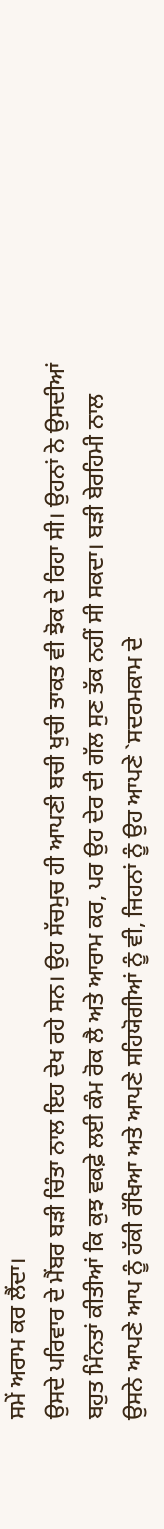ਸਮੇਂ ਅਰਾਮ ਕਰ ਲੈਂਦਾ।
ਉਸਦੇ ਪਰਿਵਾਰ ਦੇ ਮੈਂਬਰ ਬੜੀ ਚਿੰਤਾ ਨਾਲ ਇਹ ਦੇਖ ਰਹੇ ਸਨ। ਉਹ ਸੱਚਮੁਚ ਹੀ ਆਪਣੀ ਬਚੀ ਖੁਚੀ ਤਾਕਤ ਵੀ ਝੋਕ ਦੇ ਰਿਹਾ ਸੀ। ਉਹਨਾਂ ਨੇ ਉਸਦੀਆਂ ਬਹੁਤ ਮਿੰਨਤਾਂ ਕੀਤੀਆਂ ਕਿ ਕੁਝ ਵਕਫ਼ੇ ਲਈ ਕੰਮ ਰੋਕ ਲੈ ਅਤੇ ਆਰਾਮ ਕਰ, ਪਰ ਉਹ ਦੇਰ ਦੀ ਗੱਲ ਸੁਣ ਤੱਕ ਨਹੀਂ ਸੀ ਸਕਦਾ। ਬੜੀ ਬੇਰਹਿਮੀ ਨਾਲ ਉਸਨੇ ਆਪਣੇ ਆਪ ਨੂੰ ਹੱਕੀ ਰੱਖਿਆ ਅਤੇ ਆਪਣੇ ਸਹਿਯੋਗੀਆਂ ਨੂੰ ਵੀ, ਜਿਹਨਾਂ ਨੂੰ ਉਹ ਆਪਣੇ `ਸਦਰਮਕਾਮ ਦੇ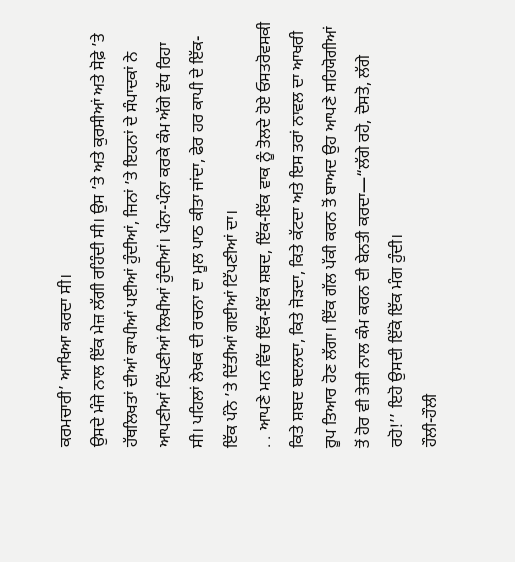ਕਰਮਚਾਰੀ’ ਆਖਿਆ ਕਰਦਾ ਸੀ।
ਉਸਦੇ ਮੰਜੇ ਨਾਲ ਇੱਕ ਮੇਜ਼ ਲੱਗੀ ਰਹਿੰਦੀ ਸੀ। ਉਸ ’ਤੇ ਅਤੇ ਕੁਰਸੀਆਂ ਅਤੇ ਸੋਫ਼ੇ ’ਤੇ ਹੱਥਲਿਖਤਾਂ ਦੀਆਂ ਕਾਪੀਆਂ ਪਈਆਂ ਹੁੰਦੀਆਂ, ਜਿਨਾਂ ’ਤੇ ਇਹਨਾਂ ਦੇ ਸੰਪਾਦਕਾਂ ਨੇ ਆਪਣੀਆਂ ਟਿੱਪਣੀਆਂ ਲਿਖੀਆਂ ਹੁੰਦੀਆਂ। ਪੰਨਾ-ਪੰਨਾ ਕਰਕੇ ਕੰਮ ਅੱਗੇ ਵੱਧ ਰਿਹਾ ਸੀ। ਪਹਿਲਾਂ ਲੇਖਕ ਦੀ ਰਚਨਾ ਦਾ ਮੂਲ ਪਾਠ ਕੀਤਾ ਜਾਂਦਾ, ਫੇਰ ਹਰ ਕਾਪੀ ਦੇ ਇੱਕ-ਇੱਕ ਪੰਨੇ ’ਤੇ ਦਿੱਤੀਆਂ ਗਈਆਂ ਟਿੱਪਣੀਆਂ ਦਾ।
. . ਆਪਣੇ ਮਨ ਵਿੱਚ ਇੱਕ-ਇੱਕ ਸ਼ਬਦ, ਇੱਕ-ਇੱਕ ਵਾਕ ਨੂੰ ਤੋਲਦੇ ਹੋਏ ਓਸਤਰੋਵਸਕੀ ਕਿਤੇ ਸ਼ਬਦ ਬਦਲਦਾ, ਕਿਤੇ ਜੋੜਦਾ, ਕਿਤੇ ਕੱਟਦਾ ਅਤੇ ਇਸ ਤਰਾਂ ਨਾਵਲ ਦਾ ਆਖਰੀ ਰੂਪ ਤਿਆਰ ਹੋਣ ਲੱਗਾ। ਇੱਕ ਗੱਲ ਪੱਕੀ ਕਰਨ ਤੋਂ ਬਾਅਦ ਉਹ ਆਪਣੇ ਸਹਿਯੋਗੀਆਂ ਤੋਂ ਹੋਰ ਵੀ ਤੇਜ਼ੀ ਨਾਲ ਕੰਮ ਕਰਨ ਦੀ ਬੇਨਤੀ ਕਰਦਾ—“ਲੱਗੇ ਰਹੋ, ਦੋਸਤੋ, ਲੱਗੇ ਰਹੋ!’’ ਇਹੋ ਉਸਦੀ ਇੱਕੋ ਇੱਕ ਮੰਗ ਹੁੰਦੀ।
ਹੌਲੀ-ਹੌਲੀ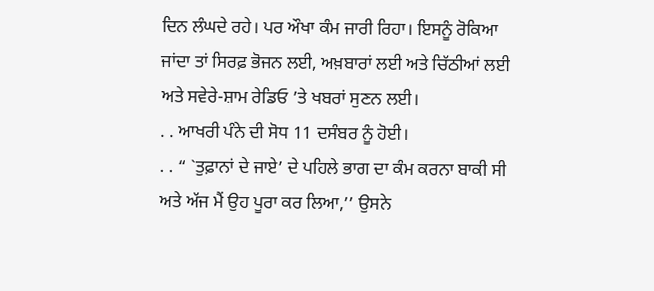ਦਿਨ ਲੰਘਦੇ ਰਹੇ। ਪਰ ਔਖਾ ਕੰਮ ਜਾਰੀ ਰਿਹਾ। ਇਸਨੂੰ ਰੋਕਿਆ ਜਾਂਦਾ ਤਾਂ ਸਿਰਫ਼ ਭੋਜਨ ਲਈ, ਅਖ਼ਬਾਰਾਂ ਲਈ ਅਤੇ ਚਿੱਠੀਆਂ ਲਈ ਅਤੇ ਸਵੇਰੇ-ਸ਼ਾਮ ਰੇਡਿਓ ’ਤੇ ਖਬਰਾਂ ਸੁਣਨ ਲਈ।
. . ਆਖਰੀ ਪੰਨੇ ਦੀ ਸੋਧ 11 ਦਸੰਬਰ ਨੂੰ ਹੋਈ।
. . “ `ਤੁਫ਼ਾਨਾਂ ਦੇ ਜਾਏ’ ਦੇ ਪਹਿਲੇ ਭਾਗ ਦਾ ਕੰਮ ਕਰਨਾ ਬਾਕੀ ਸੀ ਅਤੇ ਅੱਜ ਮੈਂ ਉਹ ਪੂਰਾ ਕਰ ਲਿਆ,’’ ਉਸਨੇ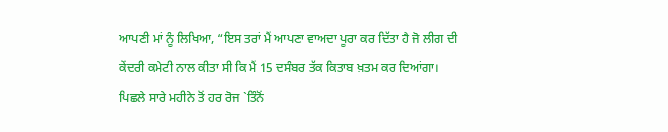ਆਪਣੀ ਮਾਂ ਨੂੰ ਲਿਖਿਆ, “ਇਸ ਤਰਾਂ ਮੈਂ ਆਪਣਾ ਵਾਅਦਾ ਪੂਰਾ ਕਰ ਦਿੱਤਾ ਹੈ ਜੋ ਲੀਗ ਦੀ ਕੇਂਦਰੀ ਕਮੇਟੀ ਨਾਲ ਕੀਤਾ ਸੀ ਕਿ ਮੈਂ 15 ਦਸੰਬਰ ਤੱਕ ਕਿਤਾਬ ਖ਼ਤਮ ਕਰ ਦਿਆਂਗਾ। ਪਿਛਲੇ ਸਾਰੇ ਮਹੀਨੇ ਤੋਂ ਹਰ ਰੋਜ `ਤਿੰਨੋਂ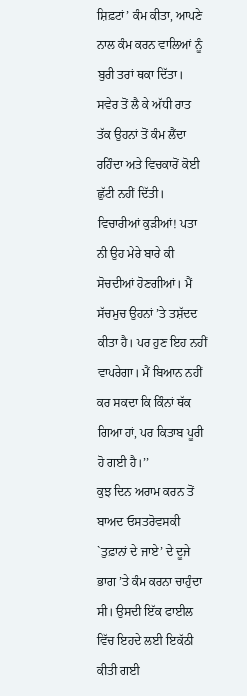ਸ਼ਿਫ਼ਟਾਂ’ ਕੰਮ ਕੀਤਾ, ਆਪਣੇ ਨਾਲ ਕੰਮ ਕਰਨ ਵਾਲਿਆਂ ਨੂੰ ਬੁਰੀ ਤਰਾਂ ਥਕਾ ਦਿੱਤਾ। ਸਵੇਰ ਤੋਂ ਲੈ ਕੇ ਅੱਧੀ ਰਾਤ ਤੱਕ ਉਹਨਾਂ ਤੋਂ ਕੰਮ ਲੈਂਦਾ ਰਹਿੰਦਾ ਅਤੇ ਵਿਚਕਾਰੋਂ ਕੋਈ ਛੁੱਟੀ ਨਹੀਂ ਦਿੱਤੀ। ਵਿਚਾਰੀਆਂ ਕੁੜੀਆਂ! ਪਤਾ ਨੀ ਉਹ ਮੇਰੇ ਬਾਰੇ ਕੀ ਸੋਚਦੀਆਂ ਹੋਣਗੀਆਂ। ਮੈਂ ਸੱਚਮੁਚ ਉਹਨਾਂ ’ਤੇ ਤਸ਼ੱਦਦ ਕੀਤਾ ਹੈ। ਪਰ ਹੁਣ ਇਹ ਨਹੀਂ ਵਾਪਰੇਗਾ। ਮੈਂ ਬਿਆਨ ਨਹੀਂ ਕਰ ਸਕਦਾ ਕਿ ਕਿੰਨਾਂ ਥੱਕ ਗਿਆ ਹਾਂ, ਪਰ ਕਿਤਾਬ ਪੂਰੀ ਹੋ ਗਈ ਹੈ।’’
ਕੁਝ ਦਿਨ ਅਰਾਮ ਕਰਨ ਤੋਂ ਬਾਅਦ ਓਸਤਰੋਵਸਕੀ `ਤੁਫ਼ਾਨਾਂ ਦੇ ਜਾਏ’ ਦੇ ਦੂਜੇ ਭਾਗ ’ਤੇ ਕੰਮ ਕਰਨਾ ਚਾਹੁੰਦਾ ਸੀ। ਉਸਦੀ ਇੱਕ ਫਾਈਲ ਵਿੱਚ ਇਹਦੇ ਲਈ ਇਕੱਠੀ ਕੀਤੀ ਗਈ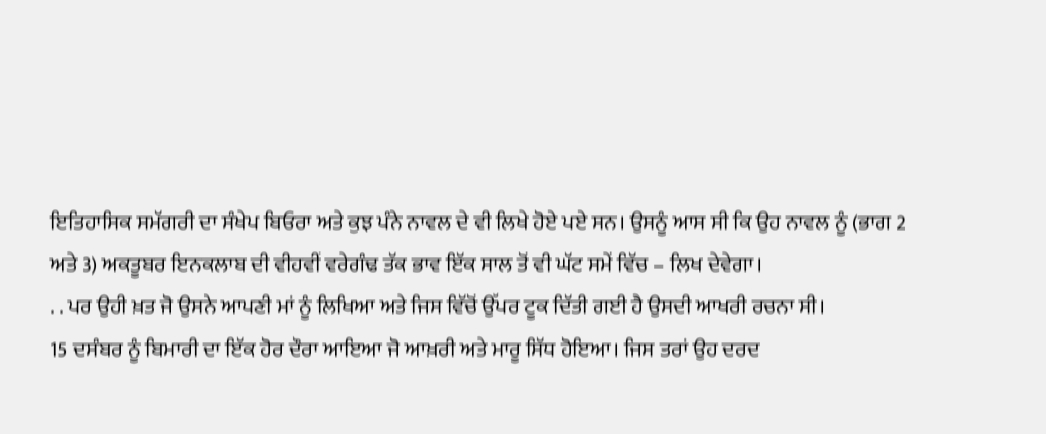ਇਤਿਹਾਸਿਕ ਸਮੱਗਰੀ ਦਾ ਸੰਖੇਪ ਬਿਓਰਾ ਅਤੇ ਕੁਝ ਪੰਨੇ ਨਾਵਲ ਦੇ ਵੀ ਲਿਖੇ ਹੋਏ ਪਏ ਸਨ। ਉਸਨੂੰ ਆਸ ਸੀ ਕਿ ਉਹ ਨਾਵਲ ਨੂੰ (ਭਾਗ 2 ਅਤੇ 3) ਅਕਤੂਬਰ ਇਨਕਲਾਬ ਦੀ ਵੀਹਵੀਂ ਵਰੇਗੰਢ ਤੱਕ ਭਾਵ ਇੱਕ ਸਾਲ ਤੋਂ ਵੀ ਘੱਟ ਸਮੇਂ ਵਿੱਚ – ਲਿਖ ਦੇਵੇਗਾ।
. . ਪਰ ਉਹੀ ਖ਼ਤ ਜੋ ਉਸਨੇ ਆਪਣੀ ਮਾਂ ਨੂੰ ਲਿਖਿਆ ਅਤੇ ਜਿਸ ਵਿੱਚੋਂ ਉੱਪਰ ਟੂਕ ਦਿੱਤੀ ਗਈ ਹੈ ਉਸਦੀ ਆਖਰੀ ਰਚਨਾ ਸੀ।
15 ਦਸੰਬਰ ਨੂੰ ਬਿਮਾਰੀ ਦਾ ਇੱਕ ਹੋਰ ਦੌਰਾ ਆਇਆ ਜੋ ਆਖ਼ਰੀ ਅਤੇ ਮਾਰੂ ਸਿੱਧ ਹੋਇਆ। ਜਿਸ ਤਰਾਂ ਉਹ ਦਰਦ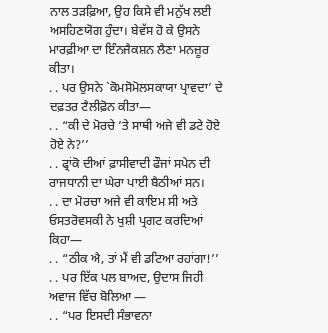ਨਾਲ ਤੜਫ਼ਿਆ, ਉਹ ਕਿਸੇ ਵੀ ਮਨੁੱਖ ਲਈ ਅਸਹਿਣਯੋਗ ਹੁੰਦਾ। ਬੇਵੱਸ ਹੋ ਕੇ ਉਸਨੇ ਮਾਰਫ਼ੀਆ ਦਾ ਇੰਨਜੈਕਸ਼ਨ ਲੈਣਾ ਮਨਜ਼ੂਰ ਕੀਤਾ।
. . ਪਰ ਉਸਨੇ `ਕੋਮਸੋਮੋਲਸਕਾਯਾ ਪ੍ਰਾਵਦਾ’ ਦੇ ਦਫ਼ਤਰ ਟੈਲੀਫ਼ੋਨ ਕੀਤਾ—
. . “ਕੀ ਦੇ ਮੋਰਚੇ ’ਤੇ ਸਾਥੀ ਅਜੇ ਵੀ ਡਟੇ ਹੋਏ ਹੋਏ ਨੇ?’’
. . ਫ੍ਰਾਂਕੋ ਦੀਆਂ ਫ਼ਾਸੀਵਾਦੀ ਫੌਜਾਂ ਸਪੇਨ ਦੀ ਰਾਜਧਾਨੀ ਦਾ ਘੇਰਾ ਪਾਈ ਬੈਠੀਆਂ ਸਨ।
. . ਦਾ ਮੋਰਚਾ ਅਜੇ ਵੀ ਕਾਇਮ ਸੀ ਅਤੇ ਓਸਤਰੋਵਸਕੀ ਨੇ ਖੁਸ਼ੀ ਪ੍ਰਗਟ ਕਰਦਿਆਂ ਕਿਹਾ—
. . “ਠੀਕ ਐ, ਤਾਂ ਮੈਂ ਵੀ ਡਟਿਆ ਰਹਾਂਗਾ!’’
. . ਪਰ ਇੱਕ ਪਲ ਬਾਅਦ, ਉਦਾਸ ਜਿਹੀ ਅਵਾਜ ਵਿੱਚ ਬੋਲਿਆ —
. . “ਪਰ ਇਸਦੀ ਸੰਭਾਵਨਾ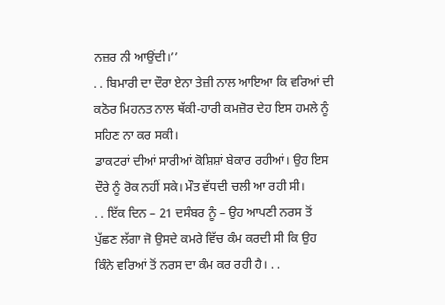ਨਜ਼ਰ ਨੀ ਆਉਂਦੀ।’’
. . ਬਿਮਾਰੀ ਦਾ ਦੌਰਾ ਏਨਾ ਤੇਜ਼ੀ ਨਾਲ ਆਇਆ ਕਿ ਵਰਿਆਂ ਦੀ ਕਠੋਰ ਮਿਹਨਤ ਨਾਲ ਥੱਕੀ-ਹਾਰੀ ਕਮਜ਼ੋਰ ਦੇਹ ਇਸ ਹਮਲੇ ਨੂੰ ਸਹਿਣ ਨਾ ਕਰ ਸਕੀ।
ਡਾਕਟਰਾਂ ਦੀਆਂ ਸਾਰੀਆਂ ਕੋਸ਼ਿਸ਼ਾਂ ਬੇਕਾਰ ਰਹੀਆਂ। ਉਹ ਇਸ ਦੌਰੇ ਨੂੰ ਰੋਕ ਨਹੀਂ ਸਕੇ। ਮੌਤ ਵੱਧਦੀ ਚਲੀ ਆ ਰਹੀ ਸੀ।
. . ਇੱਕ ਦਿਨ – 21 ਦਸੰਬਰ ਨੂੰ – ਉਹ ਆਪਣੀ ਨਰਸ ਤੋਂ ਪੁੱਛਣ ਲੱਗਾ ਜੋ ਉਸਦੇ ਕਮਰੇ ਵਿੱਚ ਕੰਮ ਕਰਦੀ ਸੀ ਕਿ ਉਹ ਕਿੰਨੇ ਵਰਿਆਂ ਤੋਂ ਨਰਸ ਦਾ ਕੰਮ ਕਰ ਰਹੀ ਹੈ। . .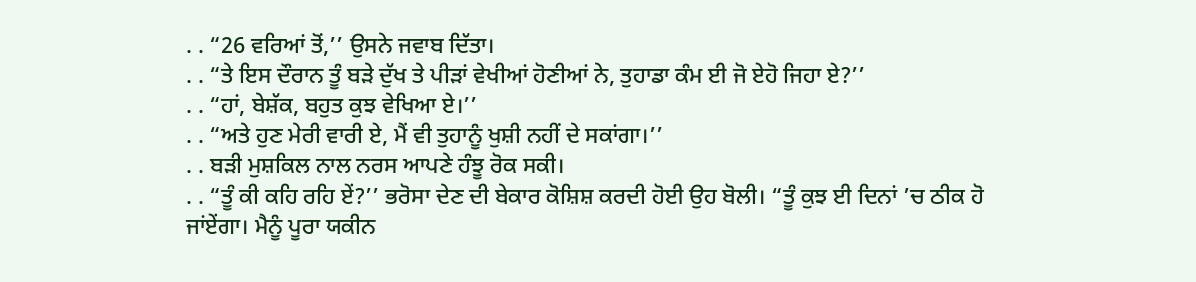. . “26 ਵਰਿਆਂ ਤੋਂ,’’ ਉਸਨੇ ਜਵਾਬ ਦਿੱਤਾ।
. . “ਤੇ ਇਸ ਦੌਰਾਨ ਤੂੰ ਬੜੇ ਦੁੱਖ ਤੇ ਪੀੜਾਂ ਵੇਖੀਆਂ ਹੋਣੀਆਂ ਨੇ, ਤੁਹਾਡਾ ਕੰਮ ਈ ਜੋ ਏਹੋ ਜਿਹਾ ਏ?’’
. . “ਹਾਂ, ਬੇਸ਼ੱਕ, ਬਹੁਤ ਕੁਝ ਵੇਖਿਆ ਏ।’’
. . “ਅਤੇ ਹੁਣ ਮੇਰੀ ਵਾਰੀ ਏ, ਮੈਂ ਵੀ ਤੁਹਾਨੂੰ ਖੁਸ਼ੀ ਨਹੀਂ ਦੇ ਸਕਾਂਗਾ।’’
. . ਬੜੀ ਮੁਸ਼ਕਿਲ ਨਾਲ ਨਰਸ ਆਪਣੇ ਹੰਝੂ ਰੋਕ ਸਕੀ।
. . “ਤੂੰ ਕੀ ਕਹਿ ਰਹਿ ਏਂ?’’ ਭਰੋਸਾ ਦੇਣ ਦੀ ਬੇਕਾਰ ਕੋਸ਼ਿਸ਼ ਕਰਦੀ ਹੋਈ ਉਹ ਬੋਲੀ। “ਤੂੰ ਕੁਝ ਈ ਦਿਨਾਂ ’ਚ ਠੀਕ ਹੋ ਜਾਂਏਂਗਾ। ਮੈਨੂੰ ਪੂਰਾ ਯਕੀਨ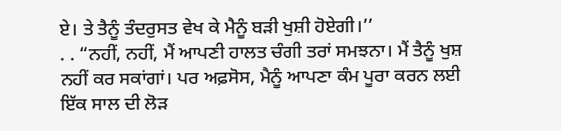ਏ। ਤੇ ਤੈਨੂੰ ਤੰਦਰੁਸਤ ਵੇਖ ਕੇ ਮੈਨੂੰ ਬੜੀ ਖੁਸ਼ੀ ਹੋਏਗੀ।’’
. . “ਨਹੀਂ, ਨਹੀਂ, ਮੈਂ ਆਪਣੀ ਹਾਲਤ ਚੰਗੀ ਤਰਾਂ ਸਮਝਨਾ। ਮੈਂ ਤੈਨੂੰ ਖੁਸ਼ ਨਹੀਂ ਕਰ ਸਕਾਂਗਾਂ। ਪਰ ਅਫ਼ਸੋਸ, ਮੈਨੂੰ ਆਪਣਾ ਕੰਮ ਪੂਰਾ ਕਰਨ ਲਈ ਇੱਕ ਸਾਲ ਦੀ ਲੋੜ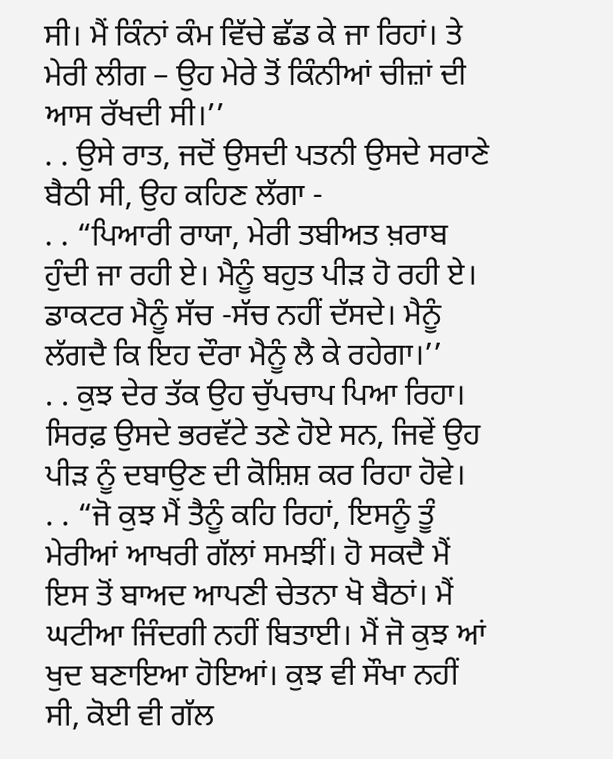ਸੀ। ਮੈਂ ਕਿੰਨਾਂ ਕੰਮ ਵਿੱਚੇ ਛੱਡ ਕੇ ਜਾ ਰਿਹਾਂ। ਤੇ ਮੇਰੀ ਲੀਗ – ਉਹ ਮੇਰੇ ਤੋਂ ਕਿੰਨੀਆਂ ਚੀਜ਼ਾਂ ਦੀ ਆਸ ਰੱਖਦੀ ਸੀ।’’
. . ਉਸੇ ਰਾਤ, ਜਦੋਂ ਉਸਦੀ ਪਤਨੀ ਉਸਦੇ ਸਰਾਣੇ ਬੈਠੀ ਸੀ, ਉਹ ਕਹਿਣ ਲੱਗਾ -
. . “ਪਿਆਰੀ ਰਾਯਾ, ਮੇਰੀ ਤਬੀਅਤ ਖ਼ਰਾਬ ਹੁੰਦੀ ਜਾ ਰਹੀ ਏ। ਮੈਨੂੰ ਬਹੁਤ ਪੀੜ ਹੋ ਰਹੀ ਏ। ਡਾਕਟਰ ਮੈਨੂੰ ਸੱਚ -ਸੱਚ ਨਹੀਂ ਦੱਸਦੇ। ਮੈਨੂੰ ਲੱਗਦੈ ਕਿ ਇਹ ਦੌਰਾ ਮੈਨੂੰ ਲੈ ਕੇ ਰਹੇਗਾ।’’
. . ਕੁਝ ਦੇਰ ਤੱਕ ਉਹ ਚੁੱਪਚਾਪ ਪਿਆ ਰਿਹਾ। ਸਿਰਫ਼ ਉਸਦੇ ਭਰਵੱਟੇ ਤਣੇ ਹੋਏ ਸਨ, ਜਿਵੇਂ ਉਹ ਪੀੜ ਨੂੰ ਦਬਾਉਣ ਦੀ ਕੋਸ਼ਿਸ਼ ਕਰ ਰਿਹਾ ਹੋਵੇ।
. . “ਜੋ ਕੁਝ ਮੈਂ ਤੈਨੂੰ ਕਹਿ ਰਿਹਾਂ, ਇਸਨੂੰ ਤੂੰ ਮੇਰੀਆਂ ਆਖਰੀ ਗੱਲਾਂ ਸਮਝੀਂ। ਹੋ ਸਕਦੈ ਮੈਂ ਇਸ ਤੋਂ ਬਾਅਦ ਆਪਣੀ ਚੇਤਨਾ ਖੋ ਬੈਠਾਂ। ਮੈਂ ਘਟੀਆ ਜਿੰਦਗੀ ਨਹੀਂ ਬਿਤਾਈ। ਮੈਂ ਜੋ ਕੁਝ ਆਂ ਖੁਦ ਬਣਾਇਆ ਹੋਇਆਂ। ਕੁਝ ਵੀ ਸੌਖਾ ਨਹੀਂ ਸੀ, ਕੋਈ ਵੀ ਗੱਲ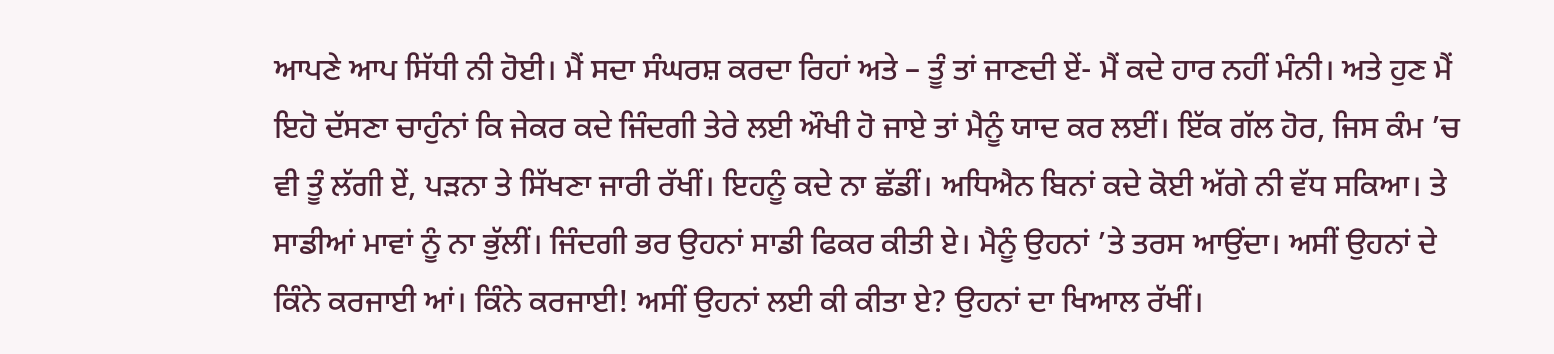ਆਪਣੇ ਆਪ ਸਿੱਧੀ ਨੀ ਹੋਈ। ਮੈਂ ਸਦਾ ਸੰਘਰਸ਼ ਕਰਦਾ ਰਿਹਾਂ ਅਤੇ – ਤੂੰ ਤਾਂ ਜਾਣਦੀ ਏਂ- ਮੈਂ ਕਦੇ ਹਾਰ ਨਹੀਂ ਮੰਨੀ। ਅਤੇ ਹੁਣ ਮੈਂ ਇਹੋ ਦੱਸਣਾ ਚਾਹੁੰਨਾਂ ਕਿ ਜੇਕਰ ਕਦੇ ਜਿੰਦਗੀ ਤੇਰੇ ਲਈ ਔਖੀ ਹੋ ਜਾਏ ਤਾਂ ਮੈਨੂੰ ਯਾਦ ਕਰ ਲਈਂ। ਇੱਕ ਗੱਲ ਹੋਰ, ਜਿਸ ਕੰਮ ’ਚ ਵੀ ਤੂੰ ਲੱਗੀ ਏਂ, ਪੜਨਾ ਤੇ ਸਿੱਖਣਾ ਜਾਰੀ ਰੱਖੀਂ। ਇਹਨੂੰ ਕਦੇ ਨਾ ਛੱਡੀਂ। ਅਧਿਐਨ ਬਿਨਾਂ ਕਦੇ ਕੋਈ ਅੱਗੇ ਨੀ ਵੱਧ ਸਕਿਆ। ਤੇ ਸਾਡੀਆਂ ਮਾਵਾਂ ਨੂੰ ਨਾ ਭੁੱਲੀਂ। ਜਿੰਦਗੀ ਭਰ ਉਹਨਾਂ ਸਾਡੀ ਫਿਕਰ ਕੀਤੀ ਏ। ਮੈਨੂੰ ਉਹਨਾਂ ’ਤੇ ਤਰਸ ਆਉਂਦਾ। ਅਸੀਂ ਉਹਨਾਂ ਦੇ ਕਿੰਨੇ ਕਰਜਾਈ ਆਂ। ਕਿੰਨੇ ਕਰਜਾਈ! ਅਸੀਂ ਉਹਨਾਂ ਲਈ ਕੀ ਕੀਤਾ ਏ? ਉਹਨਾਂ ਦਾ ਖਿਆਲ ਰੱਖੀਂ।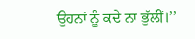ਉਹਨਾਂ ਨੂੰ ਕਦੇ ਨਾ ਭੁੱਲੀਂ।’’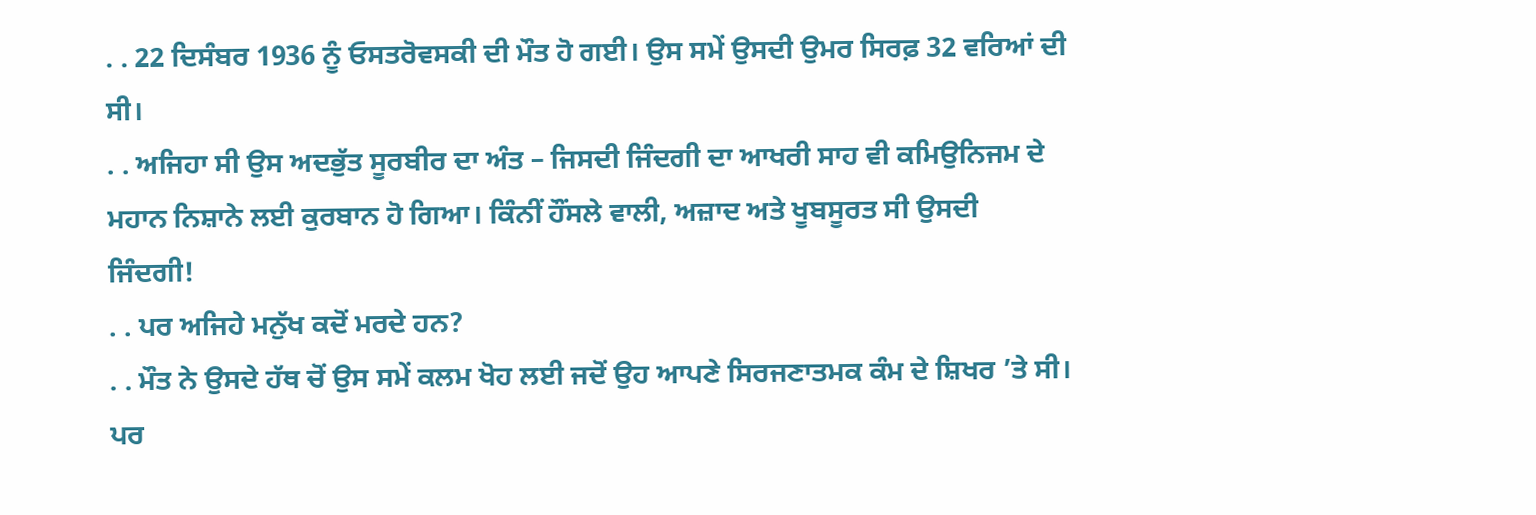. . 22 ਦਿਸੰਬਰ 1936 ਨੂੰ ਓਸਤਰੋਵਸਕੀ ਦੀ ਮੌਤ ਹੋ ਗਈ। ਉਸ ਸਮੇਂ ਉਸਦੀ ਉਮਰ ਸਿਰਫ਼ 32 ਵਰਿਆਂ ਦੀ ਸੀ।
. . ਅਜਿਹਾ ਸੀ ਉਸ ਅਦਭੁੱਤ ਸੂਰਬੀਰ ਦਾ ਅੰਤ – ਜਿਸਦੀ ਜਿੰਦਗੀ ਦਾ ਆਖਰੀ ਸਾਹ ਵੀ ਕਮਿਉਨਿਜਮ ਦੇ ਮਹਾਨ ਨਿਸ਼ਾਨੇ ਲਈ ਕੁਰਬਾਨ ਹੋ ਗਿਆ। ਕਿੰਨੀਂ ਹੌਂਸਲੇ ਵਾਲੀ, ਅਜ਼ਾਦ ਅਤੇ ਖੂਬਸੂਰਤ ਸੀ ਉਸਦੀ ਜਿੰਦਗੀ!
. . ਪਰ ਅਜਿਹੇ ਮਨੁੱਖ ਕਦੋਂ ਮਰਦੇ ਹਨ?
. . ਮੌਤ ਨੇ ਉਸਦੇ ਹੱਥ ਚੋਂ ਉਸ ਸਮੇਂ ਕਲਮ ਖੋਹ ਲਈ ਜਦੋਂ ਉਹ ਆਪਣੇ ਸਿਰਜਣਾਤਮਕ ਕੰਮ ਦੇ ਸ਼ਿਖਰ ’ਤੇ ਸੀ। ਪਰ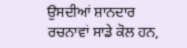ਉਸਦੀਆਂ ਸ਼ਾਨਦਾਰ ਰਚਨਾਵਾਂ ਸਾਡੇ ਕੋਲ ਹਨ,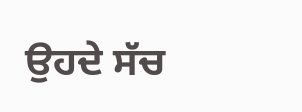ਉਹਦੇ ਸੱਚ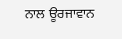ਨਾਲ ਊਰਜਾਵਾਨ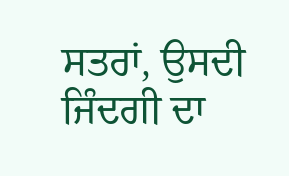ਸਤਰਾਂ, ਉਸਦੀ ਜਿੰਦਗੀ ਦਾ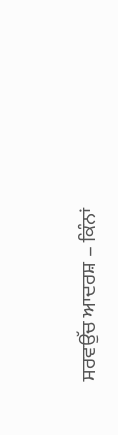ਸਰਵਉੱਚ ਆਦਰਸ਼ – ਕਿੰਨਾਂ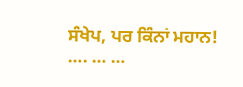ਸੰਖੇਪ, ਪਰ ਕਿੰਨਾਂ ਮਹਾਨ!
…. … …